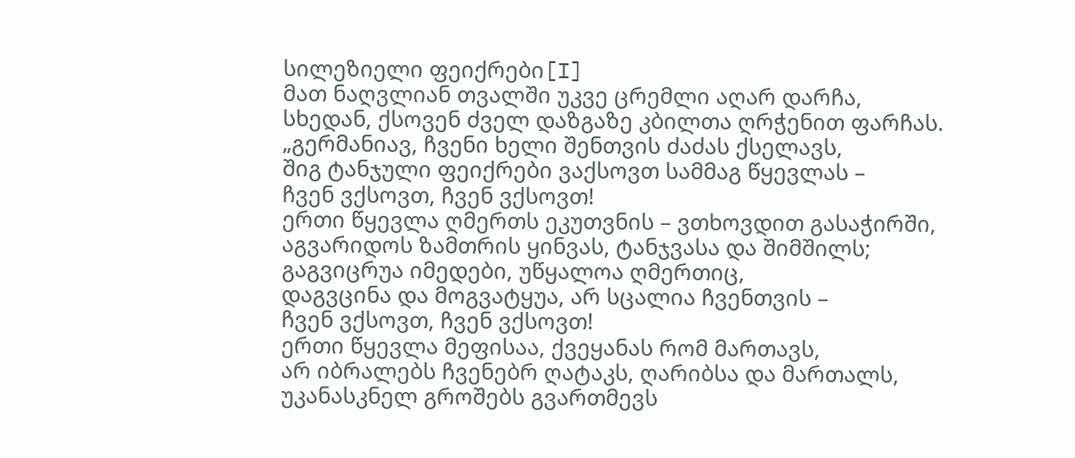სილეზიელი ფეიქრები[I]
მათ ნაღვლიან თვალში უკვე ცრემლი აღარ დარჩა,
სხედან, ქსოვენ ძველ დაზგაზე კბილთა ღრჭენით ფარჩას.
„გერმანიავ, ჩვენი ხელი შენთვის ძაძას ქსელავს,
შიგ ტანჯული ფეიქრები ვაქსოვთ სამმაგ წყევლას –
ჩვენ ვქსოვთ, ჩვენ ვქსოვთ!
ერთი წყევლა ღმერთს ეკუთვნის – ვთხოვდით გასაჭირში,
აგვარიდოს ზამთრის ყინვას, ტანჯვასა და შიმშილს;
გაგვიცრუა იმედები, უწყალოა ღმერთიც,
დაგვცინა და მოგვატყუა, არ სცალია ჩვენთვის –
ჩვენ ვქსოვთ, ჩვენ ვქსოვთ!
ერთი წყევლა მეფისაა, ქვეყანას რომ მართავს,
არ იბრალებს ჩვენებრ ღატაკს, ღარიბსა და მართალს,
უკანასკნელ გროშებს გვართმევს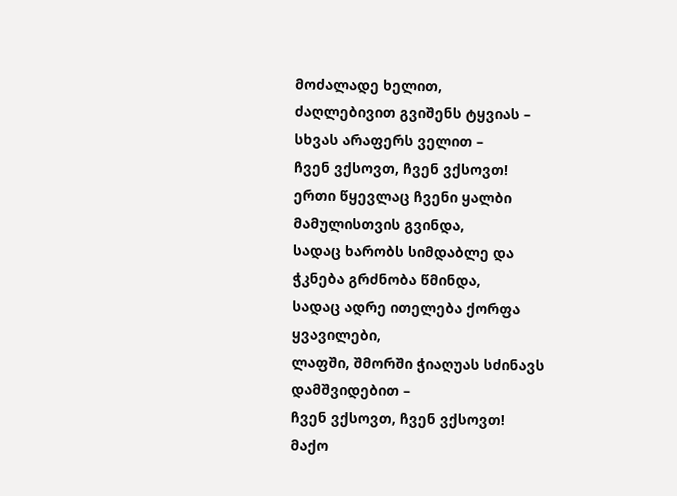მოძალადე ხელით,
ძაღლებივით გვიშენს ტყვიას – სხვას არაფერს ველით –
ჩვენ ვქსოვთ, ჩვენ ვქსოვთ!
ერთი წყევლაც ჩვენი ყალბი მამულისთვის გვინდა,
სადაც ხარობს სიმდაბლე და ჭკნება გრძნობა წმინდა,
სადაც ადრე ითელება ქორფა ყვავილები,
ლაფში, შმორში ჭიაღუას სძინავს დამშვიდებით –
ჩვენ ვქსოვთ, ჩვენ ვქსოვთ!
მაქო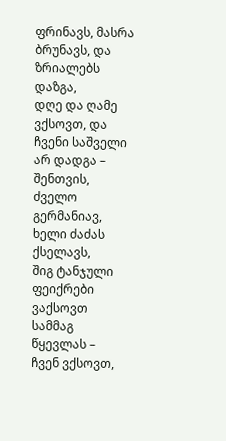ფრინავს, მასრა ბრუნავს, და ზრიალებს დაზგა,
დღე და ღამე ვქსოვთ, და ჩვენი საშველი არ დადგა –
შენთვის, ძველო გერმანიავ, ხელი ძაძას ქსელავს,
შიგ ტანჯული ფეიქრები ვაქსოვთ სამმაგ წყევლას –
ჩვენ ვქსოვთ,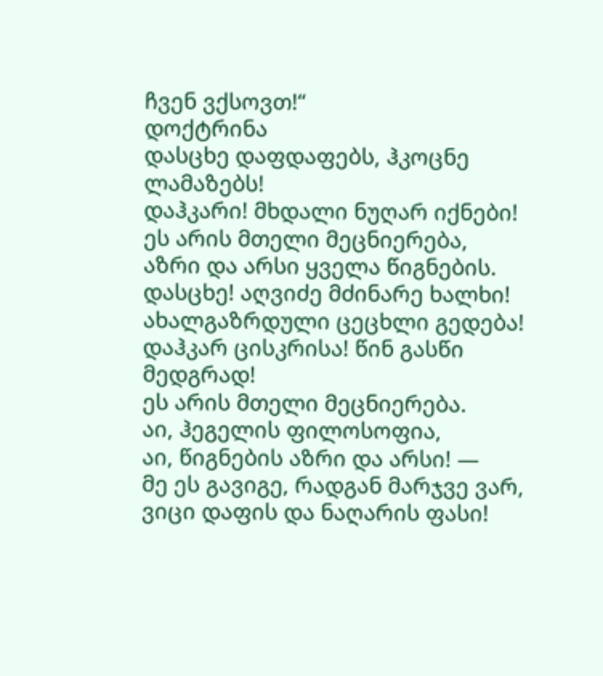ჩვენ ვქსოვთ!“
დოქტრინა
დასცხე დაფდაფებს, ჰკოცნე ლამაზებს!
დაჰკარი! მხდალი ნუღარ იქნები!
ეს არის მთელი მეცნიერება,
აზრი და არსი ყველა წიგნების.
დასცხე! აღვიძე მძინარე ხალხი!
ახალგაზრდული ცეცხლი გედება!
დაჰკარ ცისკრისა! წინ გასწი მედგრად!
ეს არის მთელი მეცნიერება.
აი, ჰეგელის ფილოსოფია,
აი, წიგნების აზრი და არსი! —
მე ეს გავიგე, რადგან მარჯვე ვარ,
ვიცი დაფის და ნაღარის ფასი!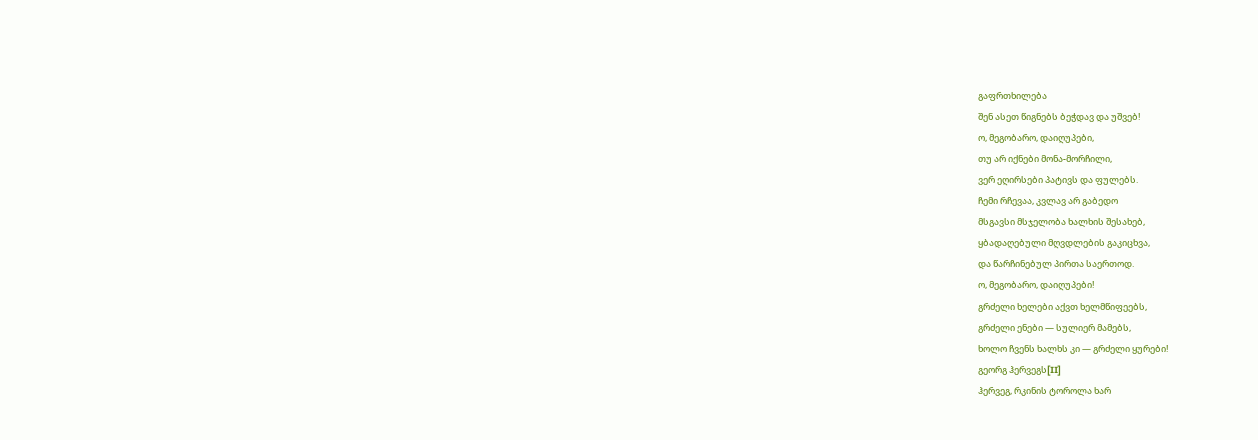გაფრთხილება
შენ ასეთ წიგნებს ბეჭდავ და უშვებ!
ო, მეგობარო, დაიღუპები,
თუ არ იქნები მონა-მორჩილი,
ვერ ეღირსები პატივს და ფულებს.
ჩემი რჩევაა, კვლავ არ გაბედო
მსგავსი მსჯელობა ხალხის შესახებ,
ყბადაღებული მღვდლების გაკიცხვა,
და წარჩინებულ პირთა საერთოდ.
ო, მეგობარო, დაიღუპები!
გრძელი ხელები აქვთ ხელმწიფეებს,
გრძელი ენები — სულიერ მამებს,
ხოლო ჩვენს ხალხს კი — გრძელი ყურები!
გეორგ ჰერვეგს[II]
ჰერვეგ, რკინის ტოროლა ხარ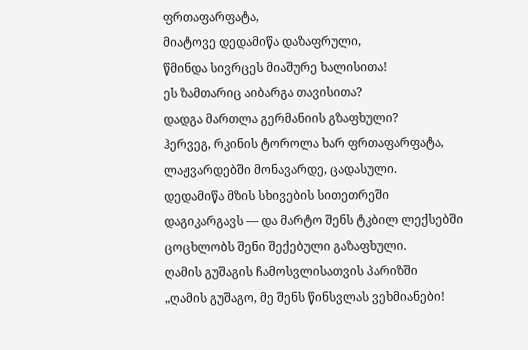ფრთაფარფატა,
მიატოვე დედამიწა დაზაფრული,
წმინდა სივრცეს მიაშურე ხალისითა!
ეს ზამთარიც აიბარგა თავისითა?
დადგა მართლა გერმანიის გზაფხული?
ჰერვეგ, რკინის ტოროლა ხარ ფრთაფარფატა,
ლაჟვარდებში მონავარდე, ცადასული.
დედამიწა მზის სხივების სითეთრეში
დაგიკარგავს — და მარტო შენს ტკბილ ლექსებში
ცოცხლობს შენი შექებული გაზაფხული.
ღამის გუშაგის ჩამოსვლისათვის პარიზში
„ღამის გუშაგო, მე შენს წინსვლას ვეხმიანები!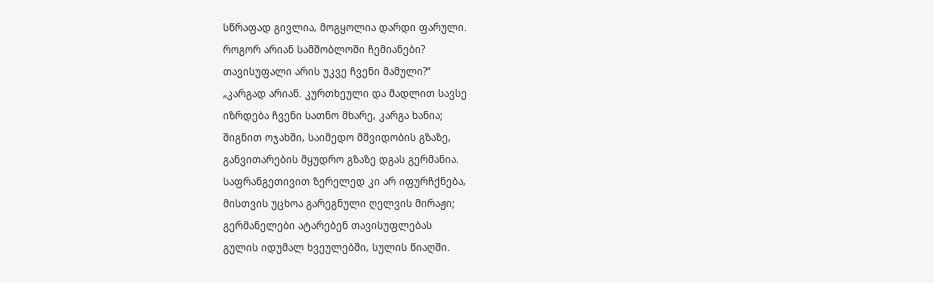სწრაფად გივლია, მოგყოლია დარდი ფარული.
როგორ არიან სამშობლოში ჩემიანები?
თავისუფალი არის უკვე ჩვენი მამული?“
„კარგად არიან. კურთხეული და მადლით სავსე
იზრდება ჩვენი სათნო მხარე, კარგა ხანია;
შიგნით ოჯახში, საიმედო მშვიდობის გზაზე,
განვითარების მყუდრო გზაზე დგას გერმანია.
საფრანგეთივით ზერელედ კი არ იფურჩქნება,
მისთვის უცხოა გარეგნული ღელვის მირაჟი;
გერმანელები ატარებენ თავისუფლებას
გულის იდუმალ ხვეულებში, სულის წიაღში.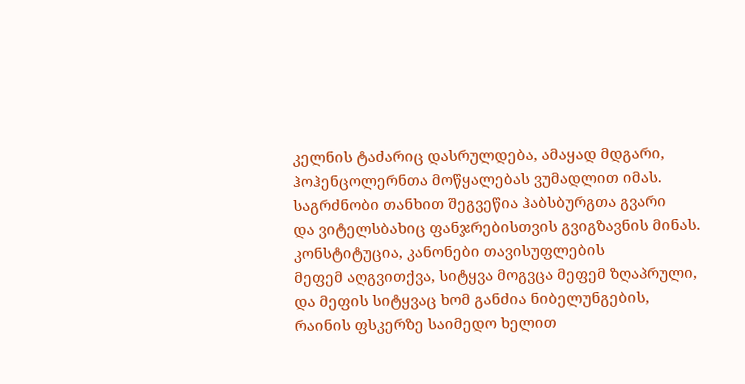კელნის ტაძარიც დასრულდება, ამაყად მდგარი,
ჰოჰენცოლერნთა მოწყალებას ვუმადლით იმას.
საგრძნობი თანხით შეგვეწია ჰაბსბურგთა გვარი
და ვიტელსბახიც ფანჯრებისთვის გვიგზავნის მინას.
კონსტიტუცია, კანონები თავისუფლების
მეფემ აღგვითქვა, სიტყვა მოგვცა მეფემ ზღაპრული,
და მეფის სიტყვაც ხომ განძია ნიბელუნგების,
რაინის ფსკერზე საიმედო ხელით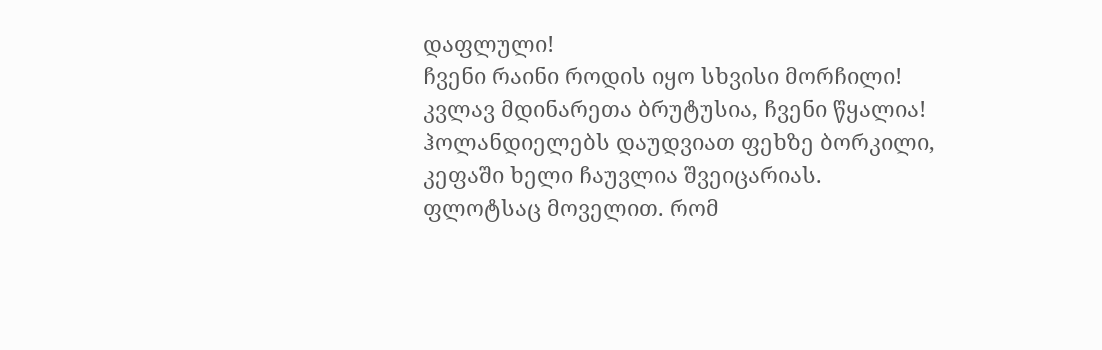დაფლული!
ჩვენი რაინი როდის იყო სხვისი მორჩილი!
კვლავ მდინარეთა ბრუტუსია, ჩვენი წყალია!
ჰოლანდიელებს დაუდვიათ ფეხზე ბორკილი,
კეფაში ხელი ჩაუვლია შვეიცარიას.
ფლოტსაც მოველით. რომ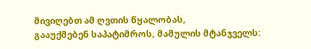მივიღებთ ამ ღვთის წყალობას,
გააუქმებენ საპატიმროს, მამულის მტანჯველს: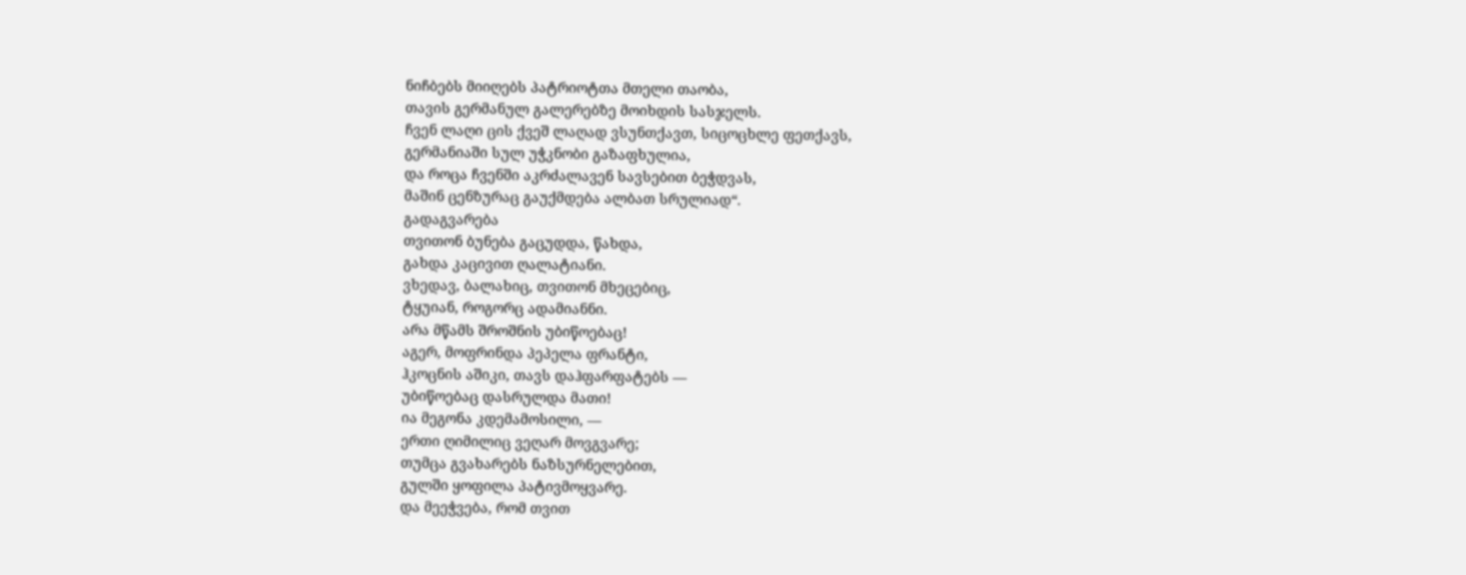ნიჩბებს მიიღებს პატრიოტთა მთელი თაობა,
თავის გერმანულ გალერებზე მოიხდის სასჯელს.
ჩვენ ლაღი ცის ქვეშ ლაღად ვსუნთქავთ, სიცოცხლე ფეთქავს,
გერმანიაში სულ უჭკნობი გაზაფხულია,
და როცა ჩვენში აკრძალავენ სავსებით ბეჭდვას,
მაშინ ცენზურაც გაუქმდება ალბათ სრულიად“.
გადაგვარება
თვითონ ბუნება გაცუდდა, წახდა,
გახდა კაცივით ღალატიანი.
ვხედავ, ბალახიც, თვითონ მხეცებიც,
ტყუიან, როგორც ადამიანნი.
არა მწამს შროშნის უბიწოებაც!
აგერ, მოფრინდა პეპელა ფრანტი,
ჰკოცნის აშიკი, თავს დაჰფარფატებს —
უბიწოებაც დასრულდა მათი!
ია მეგონა კდემამოსილი, —
ერთი ღიმილიც ვეღარ მოვგვარე;
თუმცა გვახარებს ნაზსურნელებით,
გულში ყოფილა პატივმოყვარე.
და მეეჭვება, რომ თვით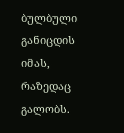ბულბული
განიცდის იმას, რაზედაც გალობს.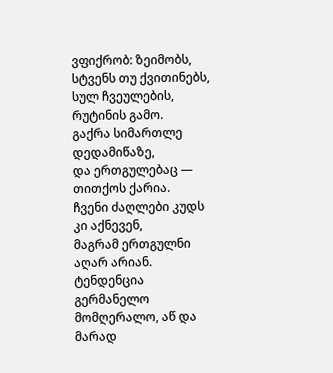ვფიქრობ: ზეიმობს, სტვენს თუ ქვითინებს,
სულ ჩვეულების, რუტინის გამო.
გაქრა სიმართლე დედამიწაზე,
და ერთგულებაც — თითქოს ქარია.
ჩვენი ძაღლები კუდს კი აქნევენ,
მაგრამ ერთგულნი აღარ არიან.
ტენდენცია
გერმანელო მომღერალო, აწ და მარად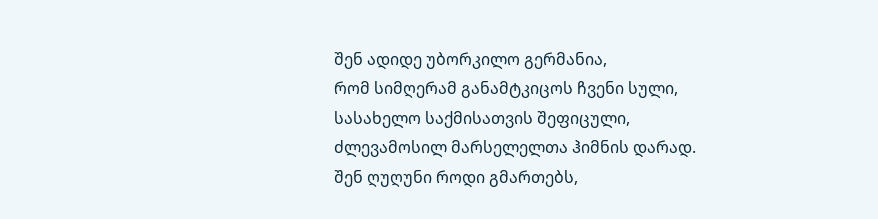შენ ადიდე უბორკილო გერმანია,
რომ სიმღერამ განამტკიცოს ჩვენი სული,
სასახელო საქმისათვის შეფიცული,
ძლევამოსილ მარსელელთა ჰიმნის დარად.
შენ ღუღუნი როდი გმართებს,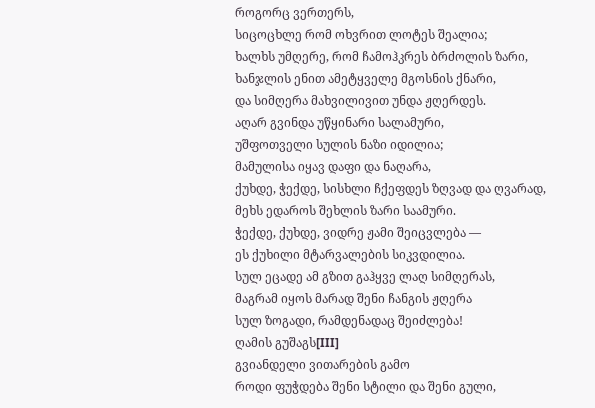როგორც ვერთერს,
სიცოცხლე რომ ოხვრით ლოტეს შეალია;
ხალხს უმღერე, რომ ჩამოჰკრეს ბრძოლის ზარი,
ხანჯლის ენით ამეტყველე მგოსნის ქნარი,
და სიმღერა მახვილივით უნდა ჟღერდეს.
აღარ გვინდა უწყინარი სალამური,
უშფოთველი სულის ნაზი იდილია;
მამულისა იყავ დაფი და ნაღარა,
ქუხდე, ჭექდე, სისხლი ჩქეფდეს ზღვად და ღვარად,
მეხს ედაროს შეხლის ზარი საამური.
ჭექდე, ქუხდე, ვიდრე ჟამი შეიცვლება —
ეს ქუხილი მტარვალების სიკვდილია.
სულ ეცადე ამ გზით გაჰყვე ლაღ სიმღერას,
მაგრამ იყოს მარად შენი ჩანგის ჟღერა
სულ ზოგადი, რამდენადაც შეიძლება!
ღამის გუშაგს[III]
გვიანდელი ვითარების გამო
როდი ფუჭდება შენი სტილი და შენი გული,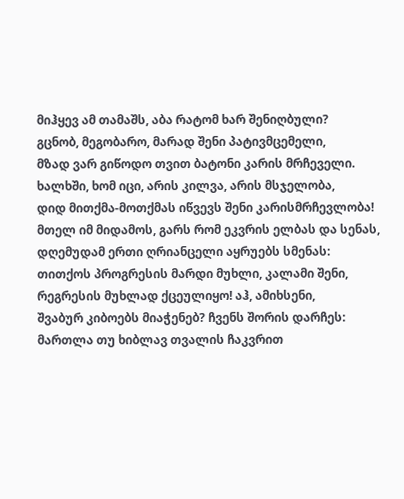მიჰყევ ამ თამაშს, აბა რატომ ხარ შენიღბული?
გცნობ, მეგობარო, მარად შენი პატივმცემელი,
მზად ვარ გიწოდო თვით ბატონი კარის მრჩეველი.
ხალხში, ხომ იცი, არის კილვა, არის მსჯელობა,
დიდ მითქმა-მოთქმას იწვევს შენი კარისმრჩევლობა!
მთელ იმ მიდამოს, გარს რომ ეკვრის ელბას და სენას,
დღემუდამ ერთი ღრიანცელი აყრუებს სმენას:
თითქოს პროგრესის მარდი მუხლი, კალამი შენი,
რეგრესის მუხლად ქცეულიყო! აჰ, ამიხსენი,
შვაბურ კიბოებს მიაჭენებ? ჩვენს შორის დარჩეს:
მართლა თუ ხიბლავ თვალის ჩაკვრით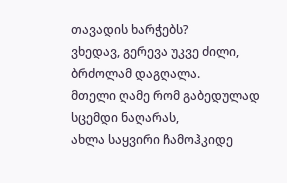თავადის ხარჭებს?
ვხედავ, გერევა უკვე ძილი, ბრძოლამ დაგღალა.
მთელი ღამე რომ გაბედულად სცემდი ნაღარას,
ახლა საყვირი ჩამოჰკიდე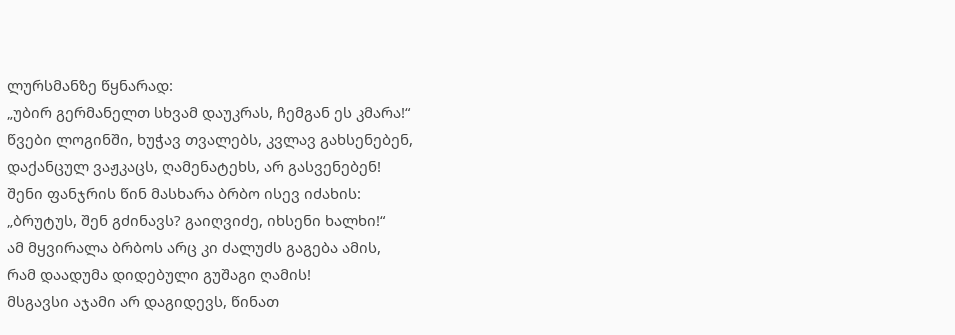ლურსმანზე წყნარად:
„უბირ გერმანელთ სხვამ დაუკრას, ჩემგან ეს კმარა!“
წვები ლოგინში, ხუჭავ თვალებს, კვლავ გახსენებენ,
დაქანცულ ვაჟკაცს, ღამენატეხს, არ გასვენებენ!
შენი ფანჯრის წინ მასხარა ბრბო ისევ იძახის:
„ბრუტუს, შენ გძინავს? გაიღვიძე, იხსენი ხალხი!“
ამ მყვირალა ბრბოს არც კი ძალუძს გაგება ამის,
რამ დაადუმა დიდებული გუშაგი ღამის!
მსგავსი აჯამი არ დაგიდევს, წინათ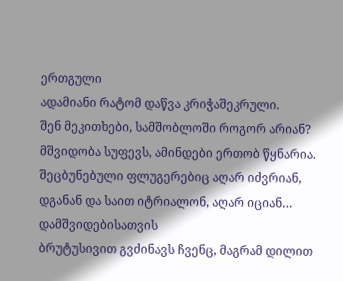ერთგული
ადამიანი რატომ დაწვა კრიჭაშეკრული.
შენ მეკითხები, სამშობლოში როგორ არიან?
მშვიდობა სუფევს, ამინდები ერთობ წყნარია.
შეცბუნებული ფლუგერებიც აღარ იძვრიან,
დგანან და საით იტრიალონ, აღარ იციან…
დამშვიდებისათვის
ბრუტუსივით გვძინავს ჩვენც, მაგრამ დილით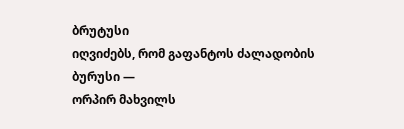ბრუტუსი
იღვიძებს, რომ გაფანტოს ძალადობის ბურუსი —
ორპირ მახვილს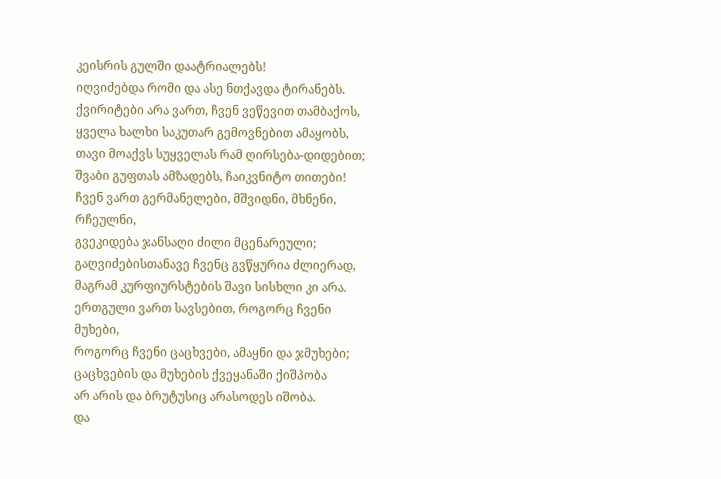კეისრის გულში დაატრიალებს!
იღვიძებდა რომი და ასე ნთქავდა ტირანებს.
ქვირიტები არა ვართ, ჩვენ ვეწევით თამბაქოს,
ყველა ხალხი საკუთარ გემოვნებით ამაყობს,
თავი მოაქვს სუყველას რამ ღირსება-დიდებით;
შვაბი გუფთას ამზადებს, ჩაიკვნიტო თითები!
ჩვენ ვართ გერმანელები, მშვიდნი, მხნენი, რჩეულნი,
გვეკიდება ჯანსაღი ძილი მცენარეული;
გაღვიძებისთანავე ჩვენც გვწყურია ძლიერად,
მაგრამ კურფიურსტების შავი სისხლი კი არა.
ერთგული ვართ სავსებით, როგორც ჩვენი მუხები,
როგორც ჩვენი ცაცხვები, ამაყნი და ჯმუხები;
ცაცხვების და მუხების ქვეყანაში ქიშპობა
არ არის და ბრუტუსიც არასოდეს იშობა.
და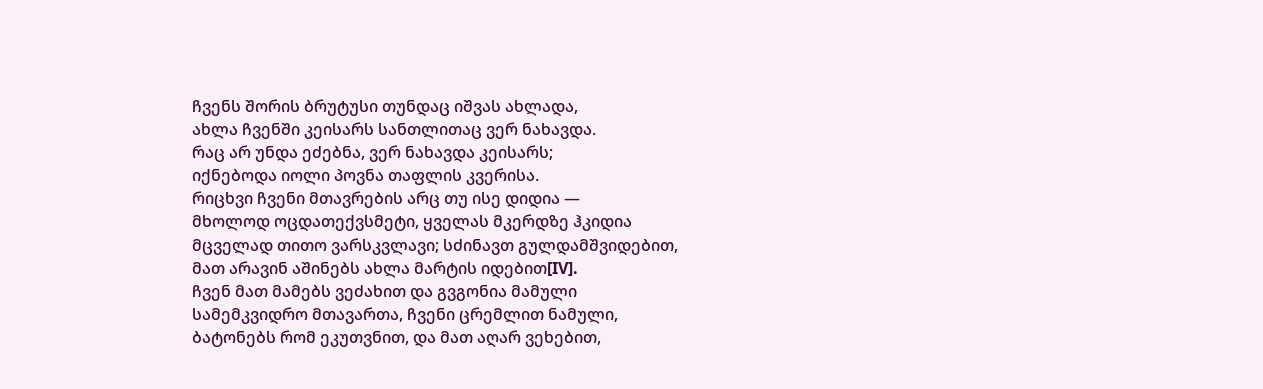ჩვენს შორის ბრუტუსი თუნდაც იშვას ახლადა,
ახლა ჩვენში კეისარს სანთლითაც ვერ ნახავდა.
რაც არ უნდა ეძებნა, ვერ ნახავდა კეისარს;
იქნებოდა იოლი პოვნა თაფლის კვერისა.
რიცხვი ჩვენი მთავრების არც თუ ისე დიდია —
მხოლოდ ოცდათექვსმეტი, ყველას მკერდზე ჰკიდია
მცველად თითო ვარსკვლავი; სძინავთ გულდამშვიდებით,
მათ არავინ აშინებს ახლა მარტის იდებით[IV].
ჩვენ მათ მამებს ვეძახით და გვგონია მამული
სამემკვიდრო მთავართა, ჩვენი ცრემლით ნამული,
ბატონებს რომ ეკუთვნით, და მათ აღარ ვეხებით,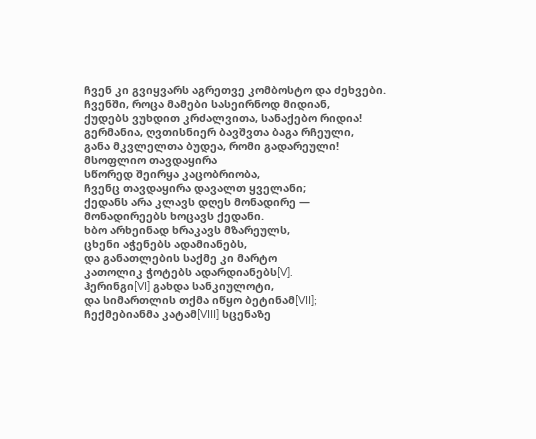ჩვენ კი გვიყვარს აგრეთვე კომბოსტო და ძეხვები.
ჩვენში, როცა მამები სასეირნოდ მიდიან,
ქუდებს ვუხდით კრძალვითა, სანაქებო რიდია!
გერმანია, ღვთისნიერ ბავშვთა ბაგა რჩეული,
განა მკვლელთა ბუდეა, რომი გადარეული!
მსოფლიო თავდაყირა
სწორედ შეირყა კაცობრიობა,
ჩვენც თავდაყირა დავალთ ყველანი;
ქედანს არა კლავს დღეს მონადირე —
მონადირეებს ხოცავს ქედანი.
ხბო არხეინად ხრაკავს მზარეულს,
ცხენი აჭენებს ადამიანებს,
და განათლების საქმე კი მარტო
კათოლიკ ჭოტებს ადარდიანებს[V].
ჰერინგი[VI] გახდა სანკიულოტი,
და სიმართლის თქმა იწყო ბეტინამ[VII];
ჩექმებიანმა კატამ[VIII] სცენაზე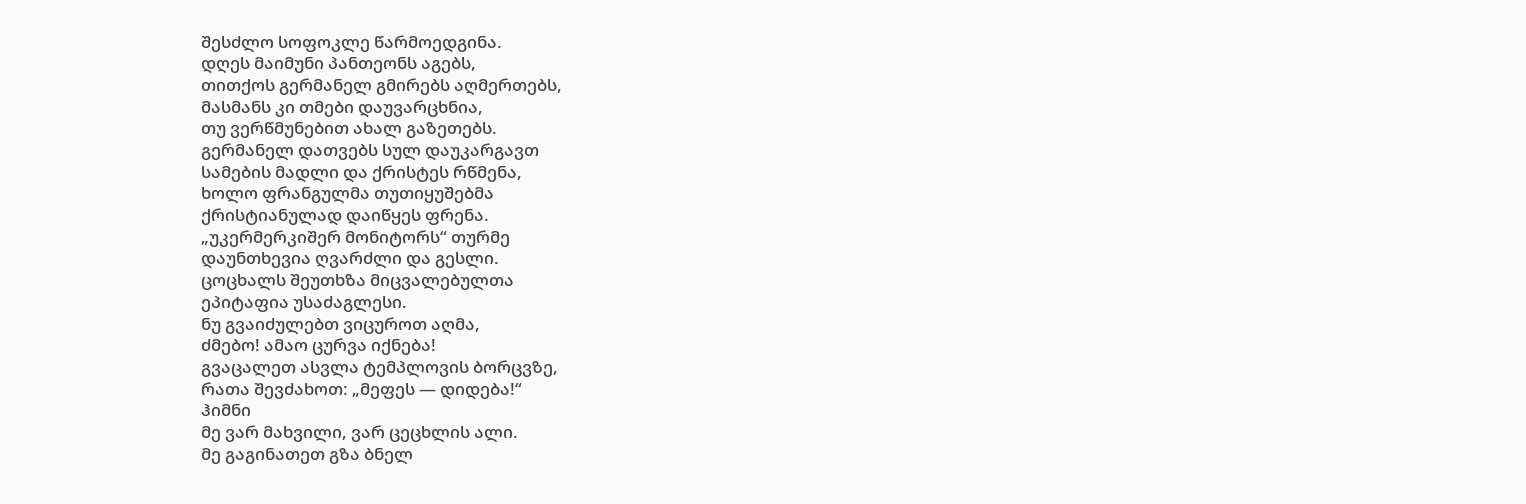შესძლო სოფოკლე წარმოედგინა.
დღეს მაიმუნი პანთეონს აგებს,
თითქოს გერმანელ გმირებს აღმერთებს,
მასმანს კი თმები დაუვარცხნია,
თუ ვერწმუნებით ახალ გაზეთებს.
გერმანელ დათვებს სულ დაუკარგავთ
სამების მადლი და ქრისტეს რწმენა,
ხოლო ფრანგულმა თუთიყუშებმა
ქრისტიანულად დაიწყეს ფრენა.
„უკერმერკიშერ მონიტორს“ თურმე
დაუნთხევია ღვარძლი და გესლი.
ცოცხალს შეუთხზა მიცვალებულთა
ეპიტაფია უსაძაგლესი.
ნუ გვაიძულებთ ვიცუროთ აღმა,
ძმებო! ამაო ცურვა იქნება!
გვაცალეთ ასვლა ტემპლოვის ბორცვზე,
რათა შევძახოთ: „მეფეს — დიდება!“
ჰიმნი
მე ვარ მახვილი, ვარ ცეცხლის ალი.
მე გაგინათეთ გზა ბნელ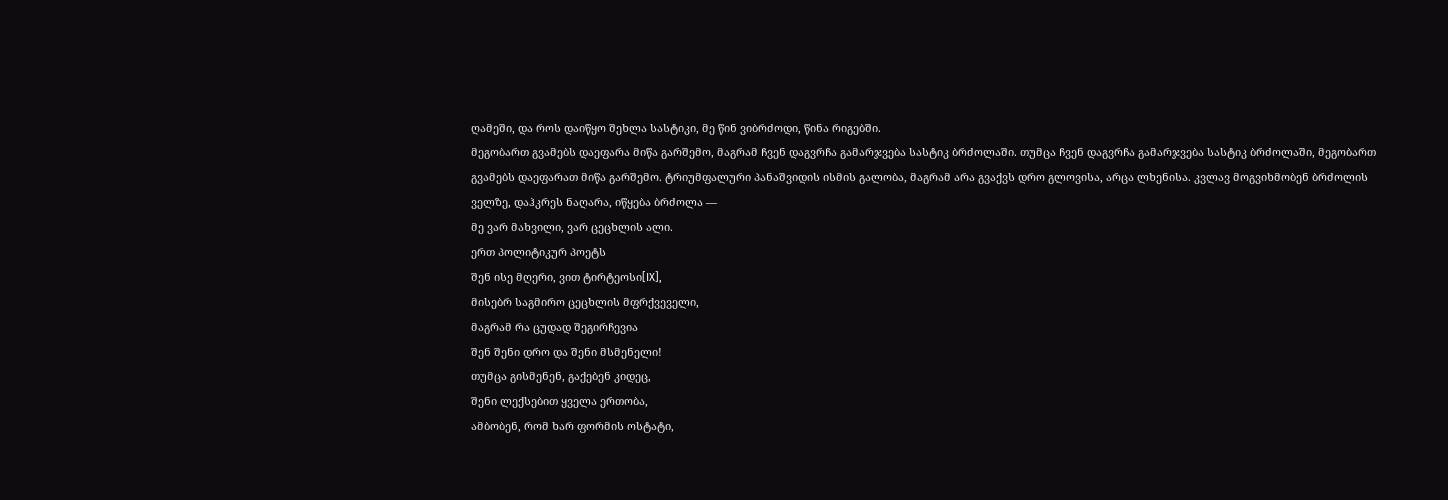ღამეში, და როს დაიწყო შეხლა სასტიკი, მე წინ ვიბრძოდი, წინა რიგებში.
მეგობართ გვამებს დაეფარა მიწა გარშემო, მაგრამ ჩვენ დაგვრჩა გამარჯვება სასტიკ ბრძოლაში. თუმცა ჩვენ დაგვრჩა გამარჯვება სასტიკ ბრძოლაში, მეგობართ გვამებს დაეფარათ მიწა გარშემო. ტრიუმფალური პანაშვიდის ისმის გალობა, მაგრამ არა გვაქვს დრო გლოვისა, არცა ლხენისა. კვლავ მოგვიხმობენ ბრძოლის ველზე, დაჰკრეს ნაღარა, იწყება ბრძოლა —
მე ვარ მახვილი, ვარ ცეცხლის ალი.
ერთ პოლიტიკურ პოეტს
შენ ისე მღერი, ვით ტირტეოსი[IX],
მისებრ საგმირო ცეცხლის მფრქვეველი,
მაგრამ რა ცუდად შეგირჩევია
შენ შენი დრო და შენი მსმენელი!
თუმცა გისმენენ, გაქებენ კიდეც,
შენი ლექსებით ყველა ერთობა,
ამბობენ, რომ ხარ ფორმის ოსტატი,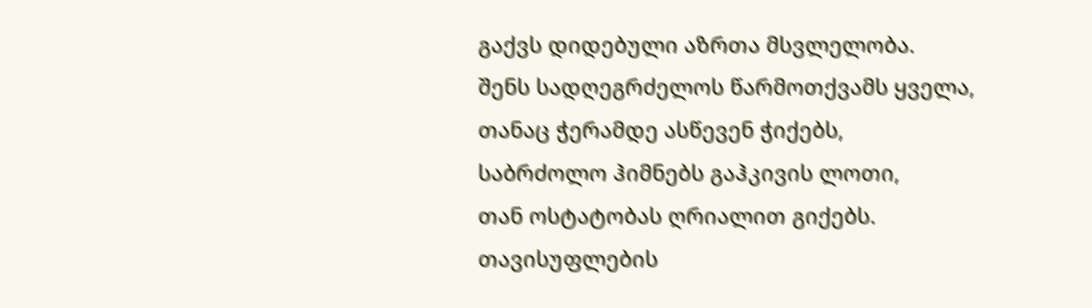გაქვს დიდებული აზრთა მსვლელობა.
შენს სადღეგრძელოს წარმოთქვამს ყველა,
თანაც ჭერამდე ასწევენ ჭიქებს,
საბრძოლო ჰიმნებს გაჰკივის ლოთი,
თან ოსტატობას ღრიალით გიქებს.
თავისუფლების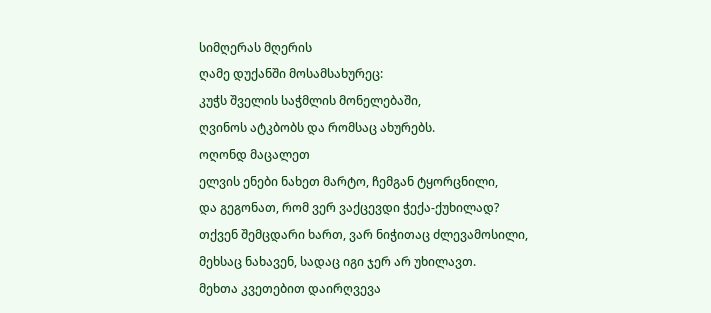სიმღერას მღერის
ღამე დუქანში მოსამსახურეც:
კუჭს შველის საჭმლის მონელებაში,
ღვინოს ატკბობს და რომსაც ახურებს.
ოღონდ მაცალეთ
ელვის ენები ნახეთ მარტო, ჩემგან ტყორცნილი,
და გეგონათ, რომ ვერ ვაქცევდი ჭექა-ქუხილად?
თქვენ შემცდარი ხართ, ვარ ნიჭითაც ძლევამოსილი,
მეხსაც ნახავენ, სადაც იგი ჯერ არ უხილავთ.
მეხთა კვეთებით დაირღვევა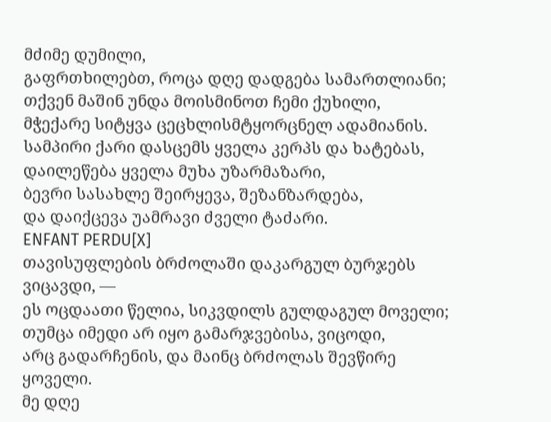მძიმე დუმილი,
გაფრთხილებთ, როცა დღე დადგება სამართლიანი;
თქვენ მაშინ უნდა მოისმინოთ ჩემი ქუხილი,
მჭექარე სიტყვა ცეცხლისმტყორცნელ ადამიანის.
სამპირი ქარი დასცემს ყველა კერპს და ხატებას,
დაილეწება ყველა მუხა უზარმაზარი,
ბევრი სასახლე შეირყევა, შეზანზარდება,
და დაიქცევა უამრავი ძველი ტაძარი.
ENFANT PERDU[X]
თავისუფლების ბრძოლაში დაკარგულ ბურჯებს ვიცავდი, —
ეს ოცდაათი წელია, სიკვდილს გულდაგულ მოველი;
თუმცა იმედი არ იყო გამარჯვებისა, ვიცოდი,
არც გადარჩენის, და მაინც ბრძოლას შევწირე ყოველი.
მე დღე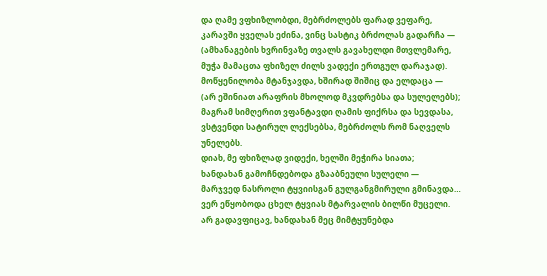და ღამე ვფხიზლობდი, მებრძოლებს ფარად ვეფარე,
კარავში ყველას ეძინა, ვინც სასტიკ ბრძოლას გადარჩა —
(ამხანაგების ხვრინვაზე თვალს გავახელდი მთვლემარე,
მუჭა მამაცთა ფხიზელ ძილს ვადექი ერთგულ დარაჯად).
მოწყენილობა მტანჯავდა, ხშირად შიშიც და ელდაცა —
(არ ეშინიათ არაფრის მხოლოდ მკვდრებსა და სულელებს);
მაგრამ სიმღერით ვფანტავდი ღამის ფიქრსა და სევდასა,
ვსტვენდი სატირულ ლექსებსა, მებრძოლს რომ ნაღველს უნელებს.
დიახ, მე ფხიზლად ვიდექი, ხელში მეჭირა სიათა;
ხანდახან გამოჩნდებოდა გზააბნეული სულელი —
მარჯვედ ნასროლი ტყვიისგან გულგანგმირული გმინავდა…
ვერ ეწყობოდა ცხელ ტყვიას მტარვალის ბილწი მუცელი.
არ გადავფიცავ, ხანდახან მეც მიმტყუნებდა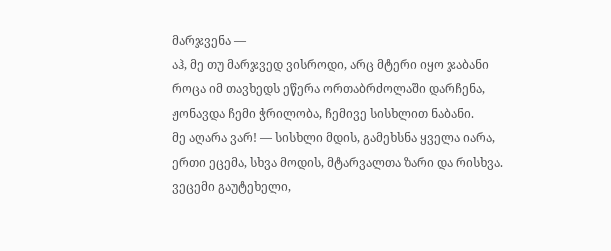მარჯვენა —
აჰ, მე თუ მარჯვედ ვისროდი, არც მტერი იყო ჯაბანი
როცა იმ თავხედს ეწერა ორთაბრძოლაში დარჩენა,
ჟონავდა ჩემი ჭრილობა, ჩემივე სისხლით ნაბანი.
მე აღარა ვარ! — სისხლი მდის, გამეხსნა ყველა იარა,
ერთი ეცემა, სხვა მოდის, მტარვალთა ზარი და რისხვა.
ვეცემი გაუტეხელი,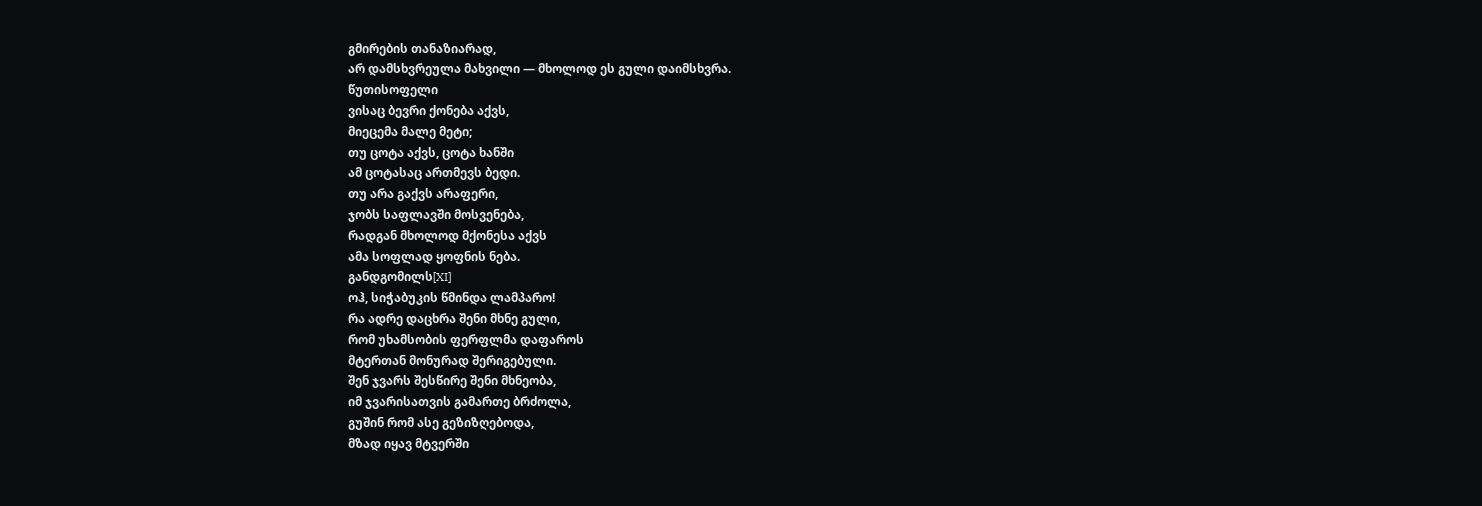გმირების თანაზიარად,
არ დამსხვრეულა მახვილი — მხოლოდ ეს გული დაიმსხვრა.
წუთისოფელი
ვისაც ბევრი ქონება აქვს,
მიეცემა მალე მეტი;
თუ ცოტა აქვს, ცოტა ხანში
ამ ცოტასაც ართმევს ბედი.
თუ არა გაქვს არაფერი,
ჯობს საფლავში მოსვენება,
რადგან მხოლოდ მქონესა აქვს
ამა სოფლად ყოფნის ნება.
განდგომილს[XI]
ოჰ, სიჭაბუკის წმინდა ლამპარო!
რა ადრე დაცხრა შენი მხნე გული,
რომ უხამსობის ფერფლმა დაფაროს
მტერთან მონურად შერიგებული.
შენ ჯვარს შესწირე შენი მხნეობა,
იმ ჯვარისათვის გამართე ბრძოლა,
გუშინ რომ ასე გეზიზღებოდა,
მზად იყავ მტვერში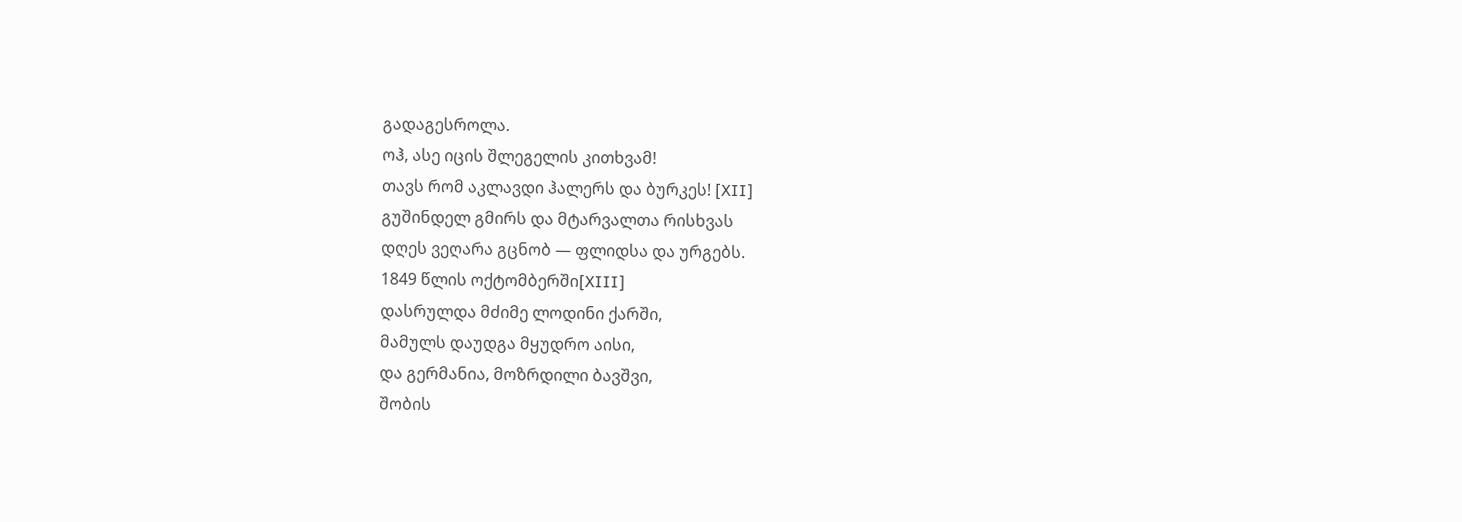გადაგესროლა.
ოჰ, ასე იცის შლეგელის კითხვამ!
თავს რომ აკლავდი ჰალერს და ბურკეს! [XII]
გუშინდელ გმირს და მტარვალთა რისხვას
დღეს ვეღარა გცნობ — ფლიდსა და ურგებს.
1849 წლის ოქტომბერში[XIII]
დასრულდა მძიმე ლოდინი ქარში,
მამულს დაუდგა მყუდრო აისი,
და გერმანია, მოზრდილი ბავშვი,
შობის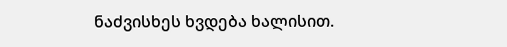ნაძვისხეს ხვდება ხალისით.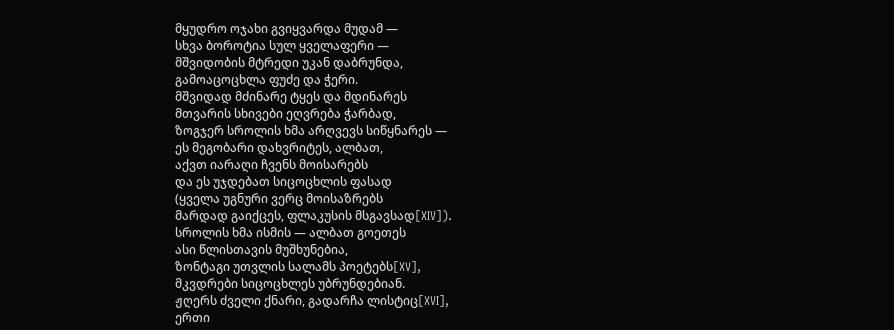მყუდრო ოჯახი გვიყვარდა მუდამ —
სხვა ბოროტია სულ ყველაფერი —
მშვიდობის მტრედი უკან დაბრუნდა,
გამოაცოცხლა ფუძე და ჭერი.
მშვიდად მძინარე ტყეს და მდინარეს
მთვარის სხივები ეღვრება ჭარბად,
ზოგჯერ სროლის ხმა არღვევს სიწყნარეს —
ეს მეგობარი დახვრიტეს, ალბათ,
აქვთ იარაღი ჩვენს მოისარებს
და ეს უჯდებათ სიცოცხლის ფასად
(ყველა უგნური ვერც მოისაზრებს
მარდად გაიქცეს, ფლაკუსის მსგავსად[XIV]).
სროლის ხმა ისმის — ალბათ გოეთეს
ასი წლისთავის მუშხუნებია,
ზონტაგი უთვლის სალამს პოეტებს[XV],
მკვდრები სიცოცხლეს უბრუნდებიან.
ჟღერს ძველი ქნარი, გადარჩა ლისტიც[XVI],
ერთი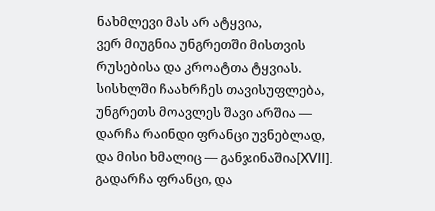ნახმლევი მას არ ატყვია,
ვერ მიუგნია უნგრეთში მისთვის
რუსებისა და კროატთა ტყვიას.
სისხლში ჩაახრჩეს თავისუფლება,
უნგრეთს მოავლეს შავი არშია —
დარჩა რაინდი ფრანცი უვნებლად,
და მისი ხმალიც — განჯინაშია[XVII].
გადარჩა ფრანცი, და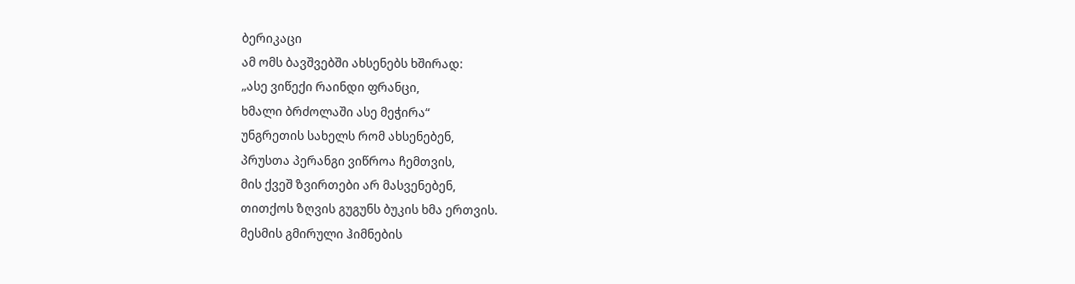ბერიკაცი
ამ ომს ბავშვებში ახსენებს ხშირად:
„ასე ვიწექი რაინდი ფრანცი,
ხმალი ბრძოლაში ასე მეჭირა“
უნგრეთის სახელს რომ ახსენებენ,
პრუსთა პერანგი ვიწროა ჩემთვის,
მის ქვეშ ზვირთები არ მასვენებენ,
თითქოს ზღვის გუგუნს ბუკის ხმა ერთვის.
მესმის გმირული ჰიმნების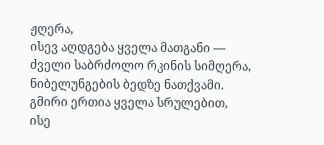ჟღერა,
ისევ აღდგება ყველა მათგანი —
ძველი საბრძოლო რკინის სიმღერა,
ნიბელუნგების ბედზე ნათქვამი.
გმირი ერთია ყველა სრულებით,
ისე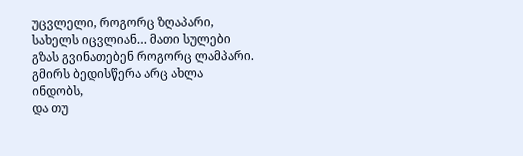უცვლელი, როგორც ზღაპარი,
სახელს იცვლიან… მათი სულები
გზას გვინათებენ როგორც ლამპარი.
გმირს ბედისწერა არც ახლა ინდობს,
და თუ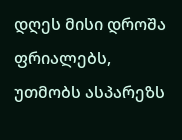დღეს მისი დროშა ფრიალებს,
უთმობს ასპარეზს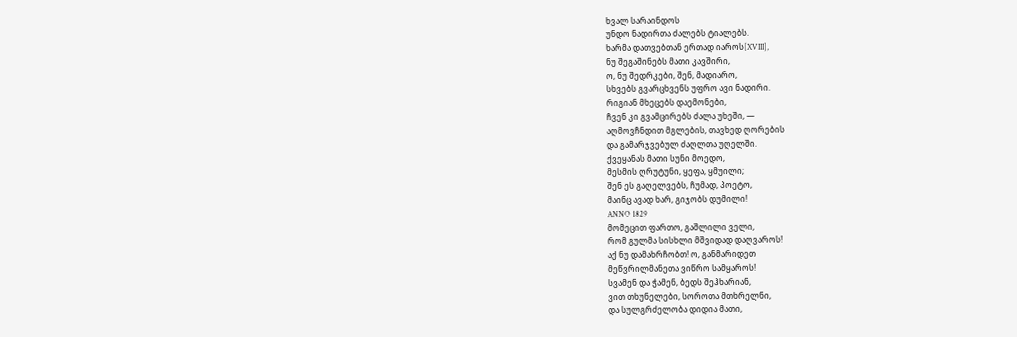ხვალ სარაინდოს
უნდო ნადირთა ძალებს ტიალებს.
ხარმა დათვებთან ერთად იაროს[XVIII],
ნუ შეგაშინებს მათი კავშირი,
ო, ნუ შედრკები, შენ, მადიარო,
სხვებს გვარცხვენს უფრო ავი ნადირი.
რიგიან მხეცებს დაემონები,
ჩვენ კი გვამცირებს ძალა უხეში, —
აღმოვჩნდით მგლების, თავხედ ღორების
და გამარჯვებულ ძაღლთა უღელში.
ქვეყანას მათი სუნი მოედო,
მესმის ღრუტუნი, ყეფა, ყმუილი;
შენ ეს გაღელვებს, ჩუმად, პოეტო,
მაინც ავად ხარ, გიჯობს დუმილი!
ANNO 1829
მომეცით ფართო, გაშლილი ველი,
რომ გულმა სისხლი მშვიდად დაღვაროს!
აქ ნუ დამახრჩობთ! ო, განმარიდეთ
მეწვრილმანეთა ვიწრო სამყაროს!
სვამენ და ჭამენ, ბედს შეჰხარიან,
ვით თხუნელები, სოროთა მთხრელნი,
და სულგრძელობა დიდია მათი,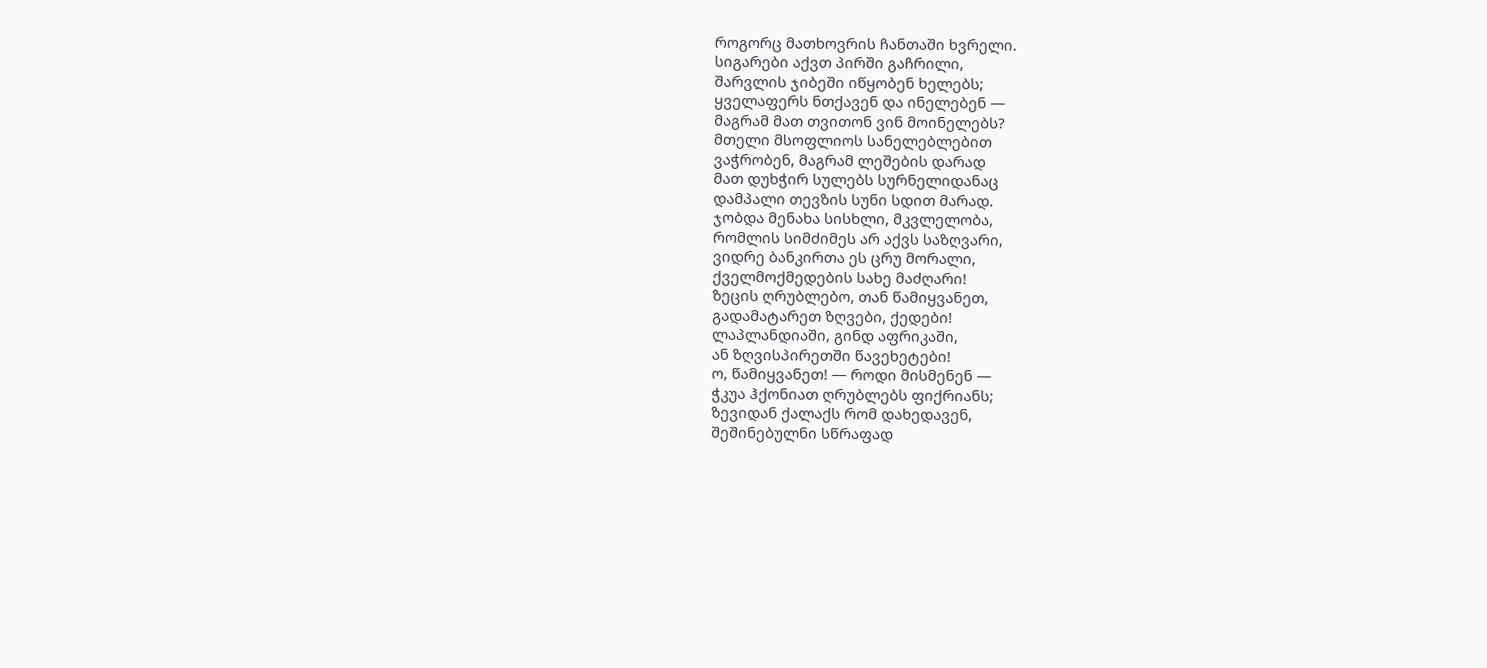როგორც მათხოვრის ჩანთაში ხვრელი.
სიგარები აქვთ პირში გაჩრილი,
შარვლის ჯიბეში იწყობენ ხელებს;
ყველაფერს ნთქავენ და ინელებენ —
მაგრამ მათ თვითონ ვინ მოინელებს?
მთელი მსოფლიოს სანელებლებით
ვაჭრობენ, მაგრამ ლეშების დარად
მათ დუხჭირ სულებს სურნელიდანაც
დამპალი თევზის სუნი სდით მარად.
ჯობდა მენახა სისხლი, მკვლელობა,
რომლის სიმძიმეს არ აქვს საზღვარი,
ვიდრე ბანკირთა ეს ცრუ მორალი,
ქველმოქმედების სახე მაძღარი!
ზეცის ღრუბლებო, თან წამიყვანეთ,
გადამატარეთ ზღვები, ქედები!
ლაპლანდიაში, გინდ აფრიკაში,
ან ზღვისპირეთში წავეხეტები!
ო, წამიყვანეთ! — როდი მისმენენ —
ჭკუა ჰქონიათ ღრუბლებს ფიქრიანს;
ზევიდან ქალაქს რომ დახედავენ,
შეშინებულნი სწრაფად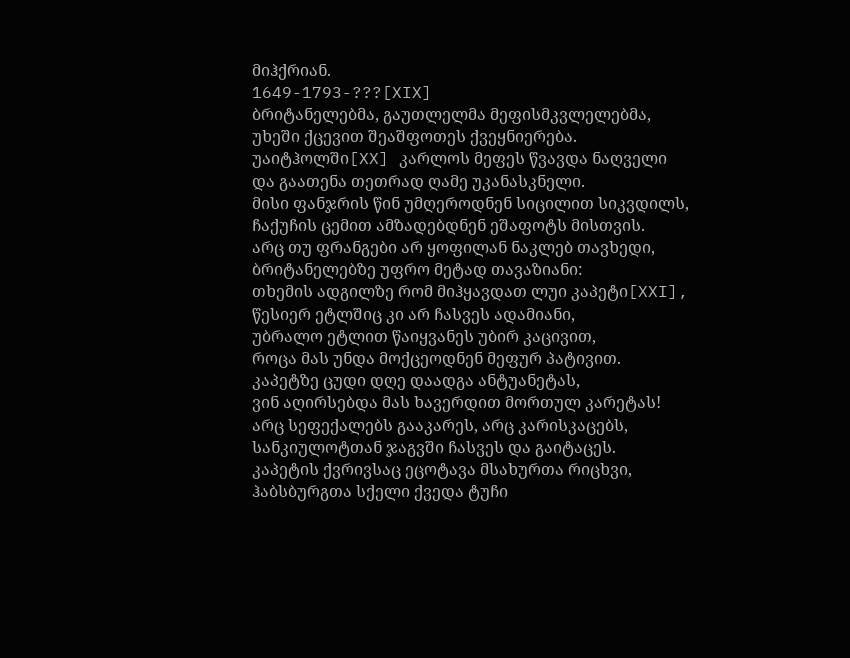მიჰქრიან.
1649-1793-???[XIX]
ბრიტანელებმა, გაუთლელმა მეფისმკვლელებმა,
უხეში ქცევით შეაშფოთეს ქვეყნიერება.
უაიტჰოლში[XX] კარლოს მეფეს წვავდა ნაღველი
და გაათენა თეთრად ღამე უკანასკნელი.
მისი ფანჯრის წინ უმღეროდნენ სიცილით სიკვდილს,
ჩაქუჩის ცემით ამზადებდნენ ეშაფოტს მისთვის.
არც თუ ფრანგები არ ყოფილან ნაკლებ თავხედი,
ბრიტანელებზე უფრო მეტად თავაზიანი:
თხემის ადგილზე რომ მიჰყავდათ ლუი კაპეტი[XXI],
წესიერ ეტლშიც კი არ ჩასვეს ადამიანი,
უბრალო ეტლით წაიყვანეს უბირ კაცივით,
როცა მას უნდა მოქცეოდნენ მეფურ პატივით.
კაპეტზე ცუდი დღე დაადგა ანტუანეტას,
ვინ აღირსებდა მას ხავერდით მორთულ კარეტას!
არც სეფექალებს გააკარეს, არც კარისკაცებს,
სანკიულოტთან ჯაგვში ჩასვეს და გაიტაცეს.
კაპეტის ქვრივსაც ეცოტავა მსახურთა რიცხვი,
ჰაბსბურგთა სქელი ქვედა ტუჩი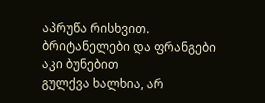აპრუწა რისხვით.
ბრიტანელები და ფრანგები აკი ბუნებით
გულქვა ხალხია, არ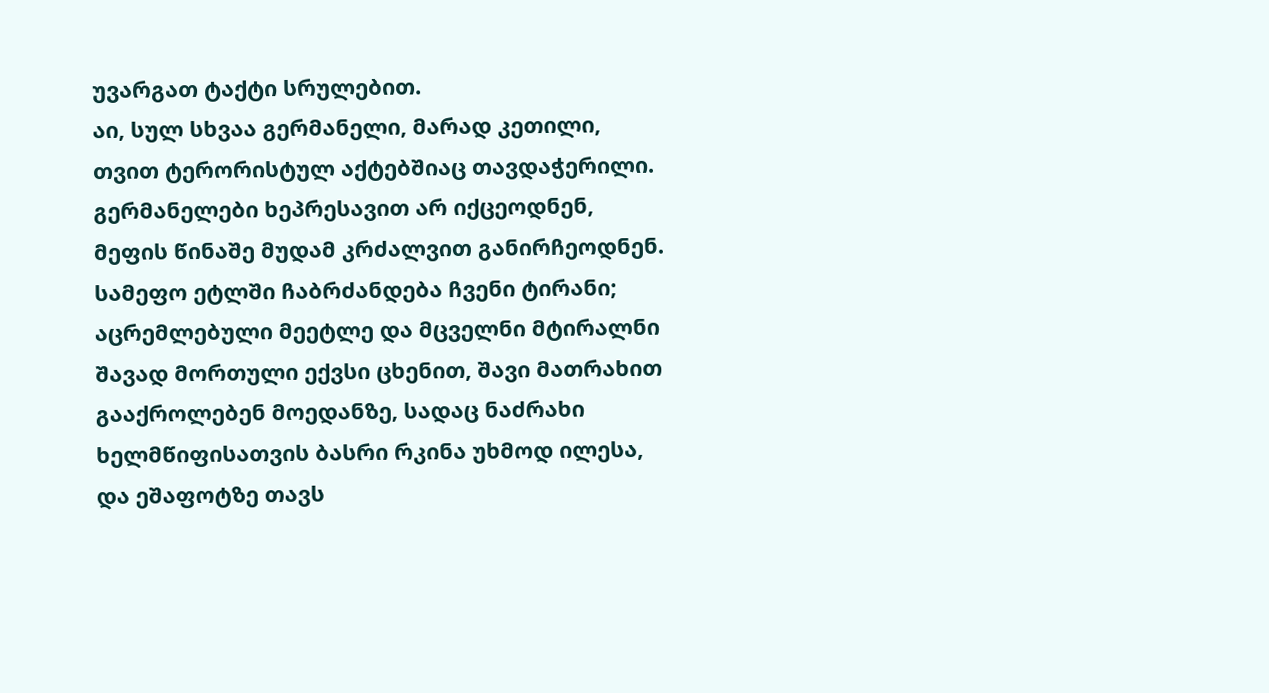უვარგათ ტაქტი სრულებით.
აი, სულ სხვაა გერმანელი, მარად კეთილი,
თვით ტერორისტულ აქტებშიაც თავდაჭერილი.
გერმანელები ხეპრესავით არ იქცეოდნენ,
მეფის წინაშე მუდამ კრძალვით განირჩეოდნენ.
სამეფო ეტლში ჩაბრძანდება ჩვენი ტირანი;
აცრემლებული მეეტლე და მცველნი მტირალნი
შავად მორთული ექვსი ცხენით, შავი მათრახით
გააქროლებენ მოედანზე, სადაც ნაძრახი
ხელმწიფისათვის ბასრი რკინა უხმოდ ილესა,
და ეშაფოტზე თავს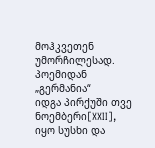მოჰკვეთენ უმორჩილესად.
პოემიდან „გერმანია“
იდგა პირქუში თვე ნოემბერი[XXII],
იყო სუსხი და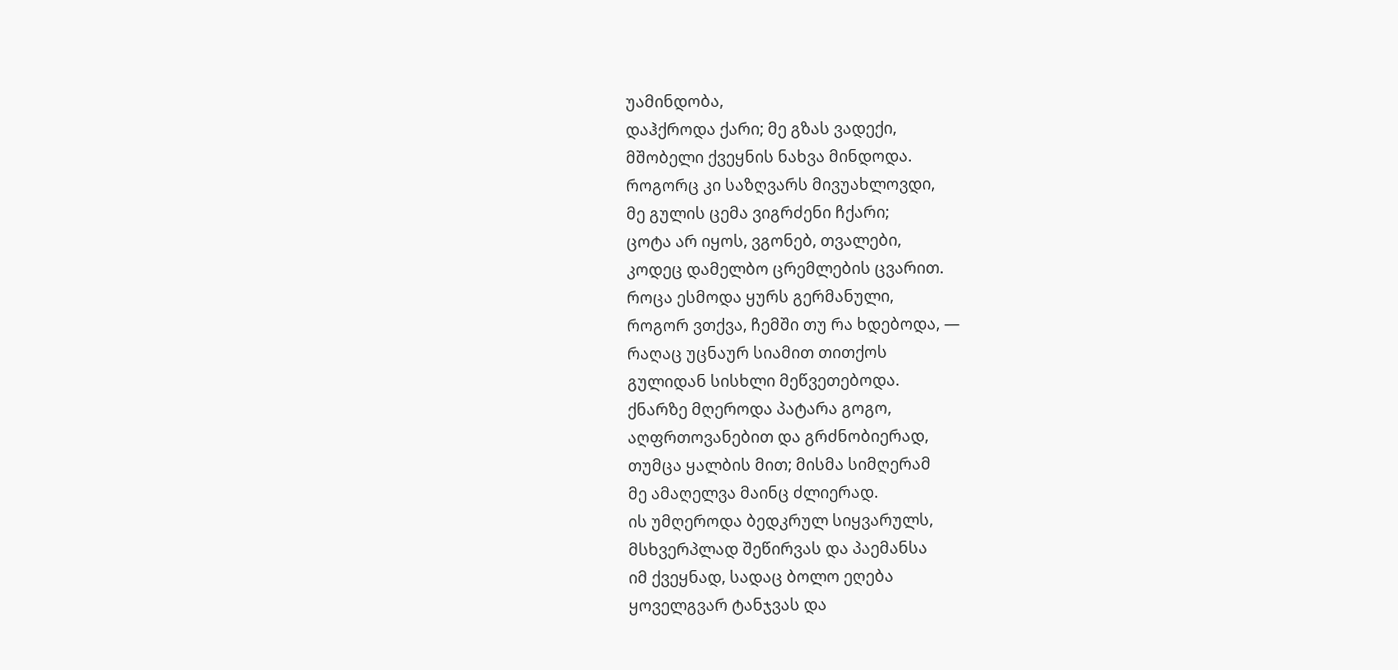უამინდობა,
დაჰქროდა ქარი; მე გზას ვადექი,
მშობელი ქვეყნის ნახვა მინდოდა.
როგორც კი საზღვარს მივუახლოვდი,
მე გულის ცემა ვიგრძენი ჩქარი;
ცოტა არ იყოს, ვგონებ, თვალები,
კოდეც დამელბო ცრემლების ცვარით.
როცა ესმოდა ყურს გერმანული,
როგორ ვთქვა, ჩემში თუ რა ხდებოდა, —
რაღაც უცნაურ სიამით თითქოს
გულიდან სისხლი მეწვეთებოდა.
ქნარზე მღეროდა პატარა გოგო,
აღფრთოვანებით და გრძნობიერად,
თუმცა ყალბის მით; მისმა სიმღერამ
მე ამაღელვა მაინც ძლიერად.
ის უმღეროდა ბედკრულ სიყვარულს,
მსხვერპლად შეწირვას და პაემანსა
იმ ქვეყნად, სადაც ბოლო ეღება
ყოველგვარ ტანჯვას და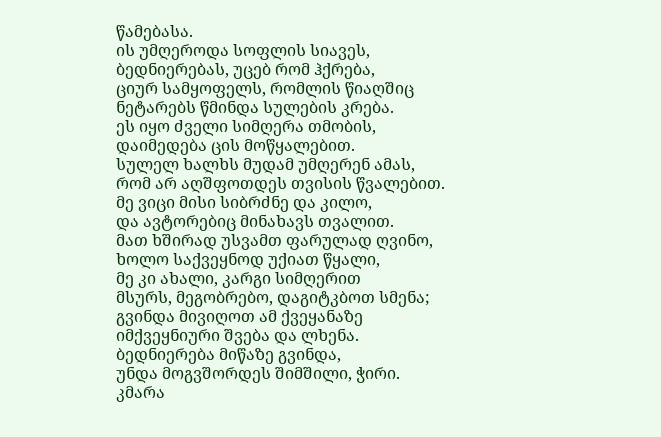წამებასა.
ის უმღეროდა სოფლის სიავეს,
ბედნიერებას, უცებ რომ ჰქრება,
ციურ სამყოფელს, რომლის წიაღშიც
ნეტარებს წმინდა სულების კრება.
ეს იყო ძველი სიმღერა თმობის,
დაიმედება ცის მოწყალებით.
სულელ ხალხს მუდამ უმღერენ ამას,
რომ არ აღშფოთდეს თვისის წვალებით.
მე ვიცი მისი სიბრძნე და კილო,
და ავტორებიც მინახავს თვალით.
მათ ხშირად უსვამთ ფარულად ღვინო,
ხოლო საქვეყნოდ უქიათ წყალი,
მე კი ახალი, კარგი სიმღერით
მსურს, მეგობრებო, დაგიტკბოთ სმენა;
გვინდა მივიღოთ ამ ქვეყანაზე
იმქვეყნიური შვება და ლხენა.
ბედნიერება მიწაზე გვინდა,
უნდა მოგვშორდეს შიმშილი, ჭირი.
კმარა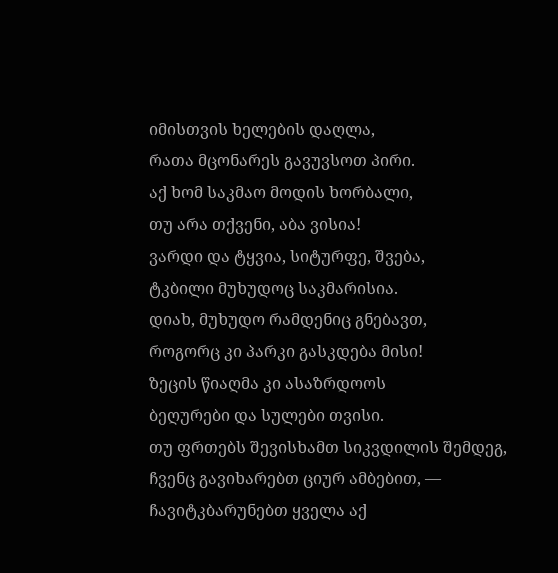იმისთვის ხელების დაღლა,
რათა მცონარეს გავუვსოთ პირი.
აქ ხომ საკმაო მოდის ხორბალი,
თუ არა თქვენი, აბა ვისია!
ვარდი და ტყვია, სიტურფე, შვება,
ტკბილი მუხუდოც საკმარისია.
დიახ, მუხუდო რამდენიც გნებავთ,
როგორც კი პარკი გასკდება მისი!
ზეცის წიაღმა კი ასაზრდოოს
ბეღურები და სულები თვისი.
თუ ფრთებს შევისხამთ სიკვდილის შემდეგ,
ჩვენც გავიხარებთ ციურ ამბებით, —
ჩავიტკბარუნებთ ყველა აქ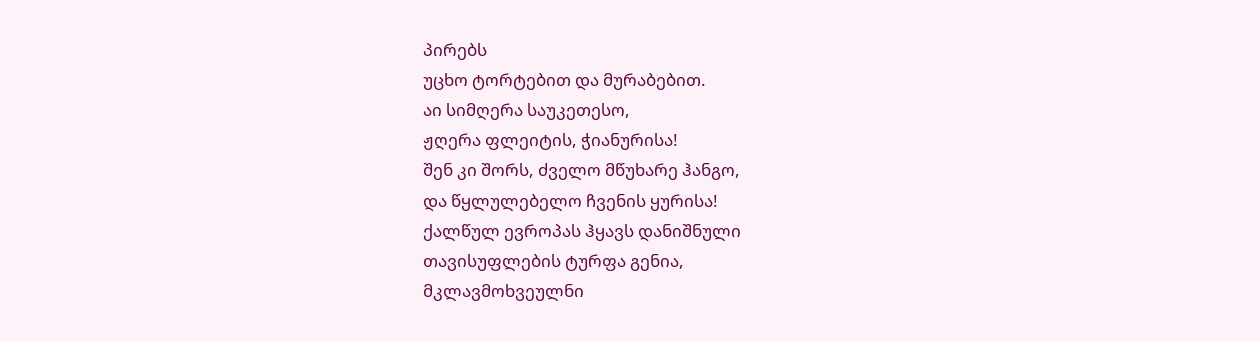პირებს
უცხო ტორტებით და მურაბებით.
აი სიმღერა საუკეთესო,
ჟღერა ფლეიტის, ჭიანურისა!
შენ კი შორს, ძველო მწუხარე ჰანგო,
და წყლულებელო ჩვენის ყურისა!
ქალწულ ევროპას ჰყავს დანიშნული
თავისუფლების ტურფა გენია,
მკლავმოხვეულნი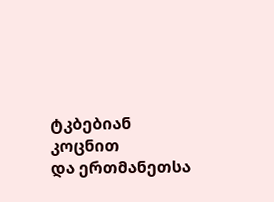ტკბებიან კოცნით
და ერთმანეთსა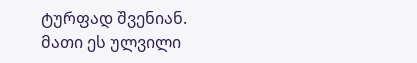ტურფად შვენიან.
მათი ეს ულვილი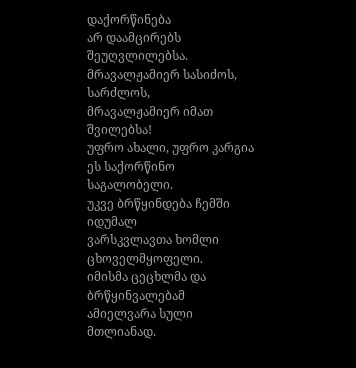დაქორწინება
არ დაამცირებს შეუღვლილებსა.
მრავალჟამიერ სასიძოს, სარძლოს,
მრავალჟამიერ იმათ შვილებსა!
უფრო ახალი, უფრო კარგია
ეს საქორწინო საგალობელი.
უკვე ბრწყინდება ჩემში იდუმალ
ვარსკვლავთა ხომლი ცხოველმყოფელი.
იმისმა ცეცხლმა და ბრწყინვალებამ
ამიელვარა სული მთლიანად.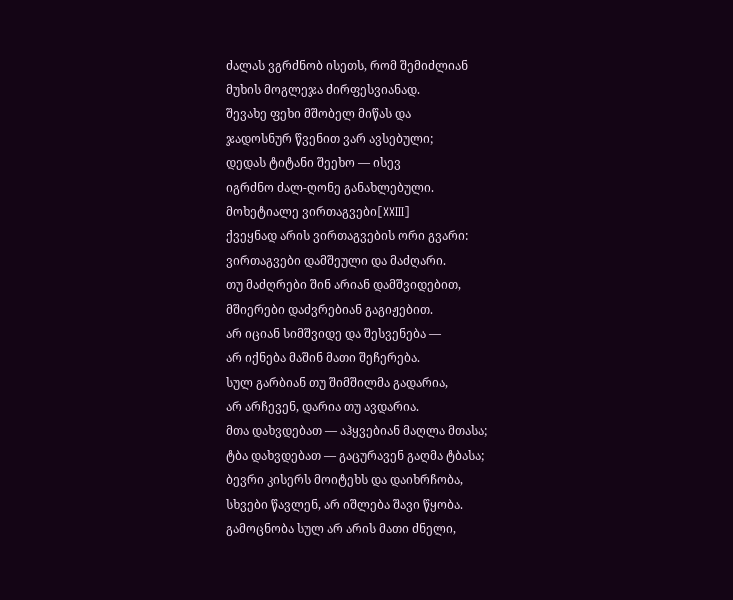ძალას ვგრძნობ ისეთს, რომ შემიძლიან
მუხის მოგლეჯა ძირფესვიანად.
შევახე ფეხი მშობელ მიწას და
ჯადოსნურ წვენით ვარ ავსებული;
დედას ტიტანი შეეხო — ისევ
იგრძნო ძალ-ღონე განახლებული.
მოხეტიალე ვირთაგვები[XXIII]
ქვეყნად არის ვირთაგვების ორი გვარი:
ვირთაგვები დამშეული და მაძღარი.
თუ მაძღრები შინ არიან დამშვიდებით,
მშიერები დაძვრებიან გაგიჟებით.
არ იციან სიმშვიდე და შესვენება —
არ იქნება მაშინ მათი შეჩერება.
სულ გარბიან თუ შიმშილმა გადარია,
არ არჩევენ, დარია თუ ავდარია.
მთა დახვდებათ — აჰყვებიან მაღლა მთასა;
ტბა დახვდებათ — გაცურავენ გაღმა ტბასა;
ბევრი კისერს მოიტეხს და დაიხრჩობა,
სხვები წავლენ, არ იშლება შავი წყობა.
გამოცნობა სულ არ არის მათი ძნელი,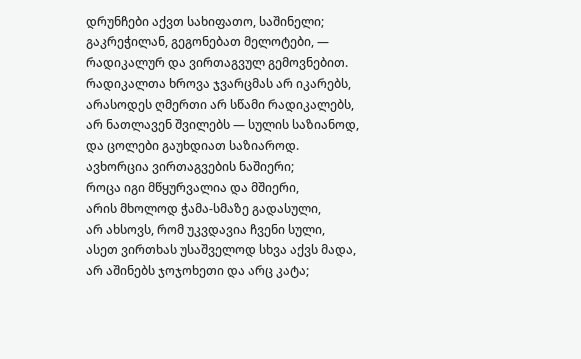დრუნჩები აქვთ სახიფათო, საშინელი;
გაკრეჭილან, გეგონებათ მელოტები, —
რადიკალურ და ვირთაგვულ გემოვნებით.
რადიკალთა ხროვა ჯვარცმას არ იკარებს,
არასოდეს ღმერთი არ სწამი რადიკალებს,
არ ნათლავენ შვილებს — სულის საზიანოდ,
და ცოლები გაუხდიათ საზიაროდ.
ავხორცია ვირთაგვების ნაშიერი;
როცა იგი მწყურვალია და მშიერი,
არის მხოლოდ ჭამა-სმაზე გადასული,
არ ახსოვს, რომ უკვდავია ჩვენი სული,
ასეთ ვირთხას უსაშველოდ სხვა აქვს მადა,
არ აშინებს ჯოჯოხეთი და არც კატა;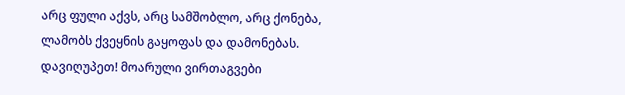არც ფული აქვს, არც სამშობლო, არც ქონება,
ლამობს ქვეყნის გაყოფას და დამონებას.
დავიღუპეთ! მოარული ვირთაგვები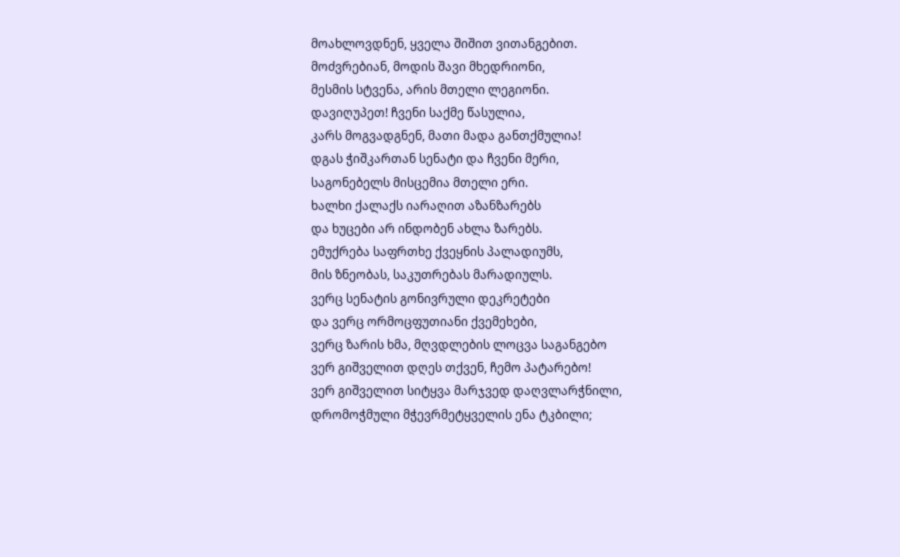მოახლოვდნენ, ყველა შიშით ვითანგებით.
მოძვრებიან, მოდის შავი მხედრიონი,
მესმის სტვენა, არის მთელი ლეგიონი.
დავიღუპეთ! ჩვენი საქმე წასულია,
კარს მოგვადგნენ, მათი მადა განთქმულია!
დგას ჭიშკართან სენატი და ჩვენი მერი,
საგონებელს მისცემია მთელი ერი.
ხალხი ქალაქს იარაღით აზანზარებს
და ხუცები არ ინდობენ ახლა ზარებს.
ემუქრება საფრთხე ქვეყნის პალადიუმს,
მის ზნეობას, საკუთრებას მარადიულს.
ვერც სენატის გონივრული დეკრეტები
და ვერც ორმოცფუთიანი ქვემეხები,
ვერც ზარის ხმა, მღვდლების ლოცვა საგანგებო
ვერ გიშველით დღეს თქვენ, ჩემო პატარებო!
ვერ გიშველით სიტყვა მარჯვედ დაღვლარჭნილი,
დრომოჭმული მჭევრმეტყველის ენა ტკბილი;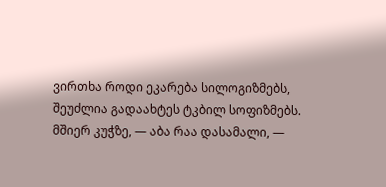ვირთხა როდი ეკარება სილოგიზმებს,
შეუძლია გადაახტეს ტკბილ სოფიზმებს.
მშიერ კუჭზე, — აბა რაა დასამალი, —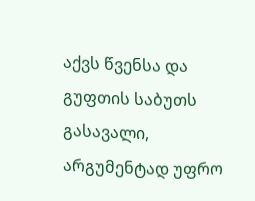აქვს წვენსა და გუფთის საბუთს გასავალი,
არგუმენტად უფრო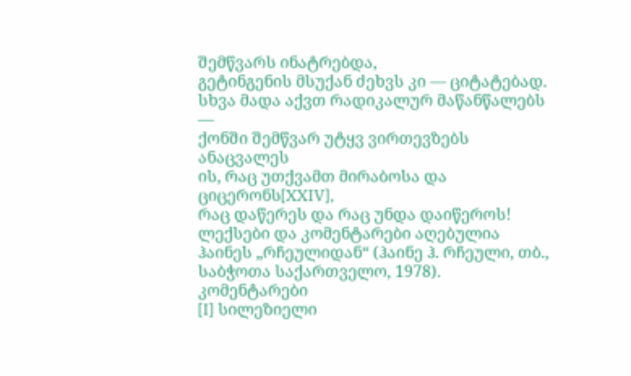შემწვარს ინატრებდა,
გეტინგენის მსუქან ძეხვს კი — ციტატებად.
სხვა მადა აქვთ რადიკალურ მაწანწალებს —
ქონში შემწვარ უტყვ ვირთევზებს ანაცვალეს
ის, რაც უთქვამთ მირაბოსა და ციცერონს[XXIV],
რაც დაწერეს და რაც უნდა დაიწეროს!
ლექსები და კომენტარები აღებულია ჰაინეს „რჩეულიდან“ (ჰაინე ჰ. რჩეული, თბ., საბჭოთა საქართველო, 1978).
კომენტარები
[I] სილეზიელი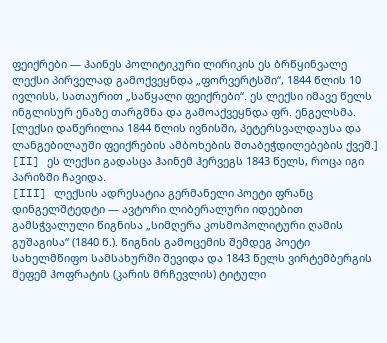ფეიქრები — ჰაინეს პოლიტიკური ლირიკის ეს ბრწყინვალე ლექსი პირველად გამოქვეყნდა „ფორვერტსში“, 1844 წლის 10 ივლისს, სათაურით „საწყალი ფეიქრები“. ეს ლექსი იმავე წელს ინგლისურ ენაზე თარგმნა და გამოაქვეყნდა ფრ. ენგელსმა.
[ლექსი დაწერილია 1844 წლის ივნისში, პეტერსვალდაუსა და ლანგებილაუში ფეიქრების ამბოხების შთაბეჭდილებების ქვეშ.]
[II] ეს ლექსი გადასცა ჰაინემ ჰერვეგს 1843 წელს, როცა იგი პარიზში ჩავიდა.
[III] ლექსის ადრესატია გერმანელი პოეტი ფრანც დინგელშტედტი — ავტორი ლიბერალური იდეებით გამსჭვალული წიგნისა „სიმღერა კოსმოპოლიტური ღამის გუშაგისა“ (1840 წ.). წიგნის გამოცემის შემდეგ პოეტი სახელმწიფო სამსახურში შევიდა და 1843 წელს ვირტემბერგის მეფემ ჰოფრატის (კარის მრჩევლის) ტიტული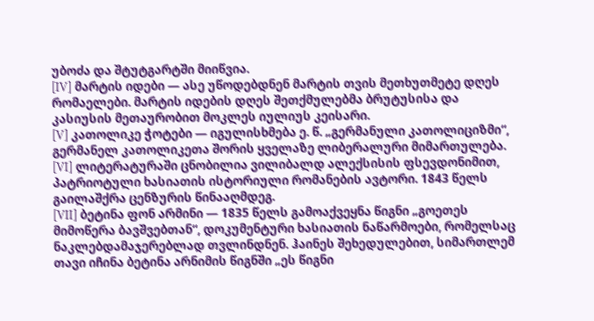უბოძა და შტუტგარტში მიიწვია.
[IV] მარტის იდები — ასე უწოდებდნენ მარტის თვის მეთხუთმეტე დღეს რომაელები. მარტის იდების დღეს შეთქმულებმა ბრუტუსისა და კასიუსის მეთაურობით მოკლეს იულიუს კეისარი.
[V] კათოლიკე ჭოტები — იგულისხმება ე. წ. „გერმანული კათოლიციზმი“, გერმანელ კათოლიკეთა შორის ყველაზე ლიბერალური მიმართულება.
[VI] ლიტერატურაში ცნობილია ვილიბალდ ალექსისის ფსევდონიმით, პატრიოტული ხასიათის ისტორიული რომანების ავტორი. 1843 წელს გაილაშქრა ცენზურის წინააღმდეგ.
[VII] ბეტინა ფონ არმინი — 1835 წელს გამოაქვეყნა წიგნი „გოეთეს მიმოწერა ბავშვებთან“, დოკუმენტური ხასიათის ნაწარმოები, რომელსაც ნაკლებდამაჯერებლად თვლინდნენ. ჰაინეს შეხედულებით, სიმართლემ თავი იჩინა ბეტინა არნიმის წიგნში „ეს წიგნი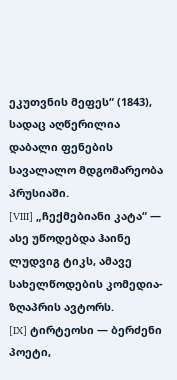ეკუთვნის მეფეს“ (1843), სადაც აღწერილია დაბალი ფენების სავალალო მდგომარეობა პრუსიაში.
[VIII] „ჩექმებიანი კატა“ — ასე უწოდებდა ჰაინე ლუდვიგ ტიკს, ამავე სახელწოდების კომედია-ზღაპრის ავტორს.
[IX] ტირტეოსი — ბერძენი პოეტი,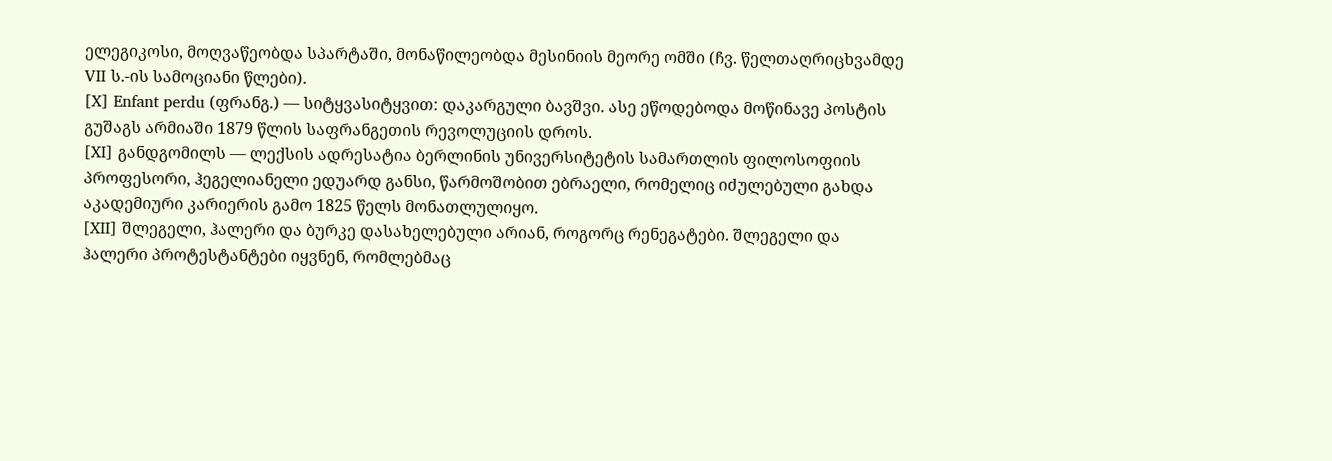ელეგიკოსი, მოღვაწეობდა სპარტაში, მონაწილეობდა მესინიის მეორე ომში (ჩვ. წელთაღრიცხვამდე VII ს.-ის სამოციანი წლები).
[X] Enfant perdu (ფრანგ.) — სიტყვასიტყვით: დაკარგული ბავშვი. ასე ეწოდებოდა მოწინავე პოსტის გუშაგს არმიაში 1879 წლის საფრანგეთის რევოლუციის დროს.
[XI] განდგომილს — ლექსის ადრესატია ბერლინის უნივერსიტეტის სამართლის ფილოსოფიის პროფესორი, ჰეგელიანელი ედუარდ განსი, წარმოშობით ებრაელი, რომელიც იძულებული გახდა აკადემიური კარიერის გამო 1825 წელს მონათლულიყო.
[XII] შლეგელი, ჰალერი და ბურკე დასახელებული არიან, როგორც რენეგატები. შლეგელი და ჰალერი პროტესტანტები იყვნენ, რომლებმაც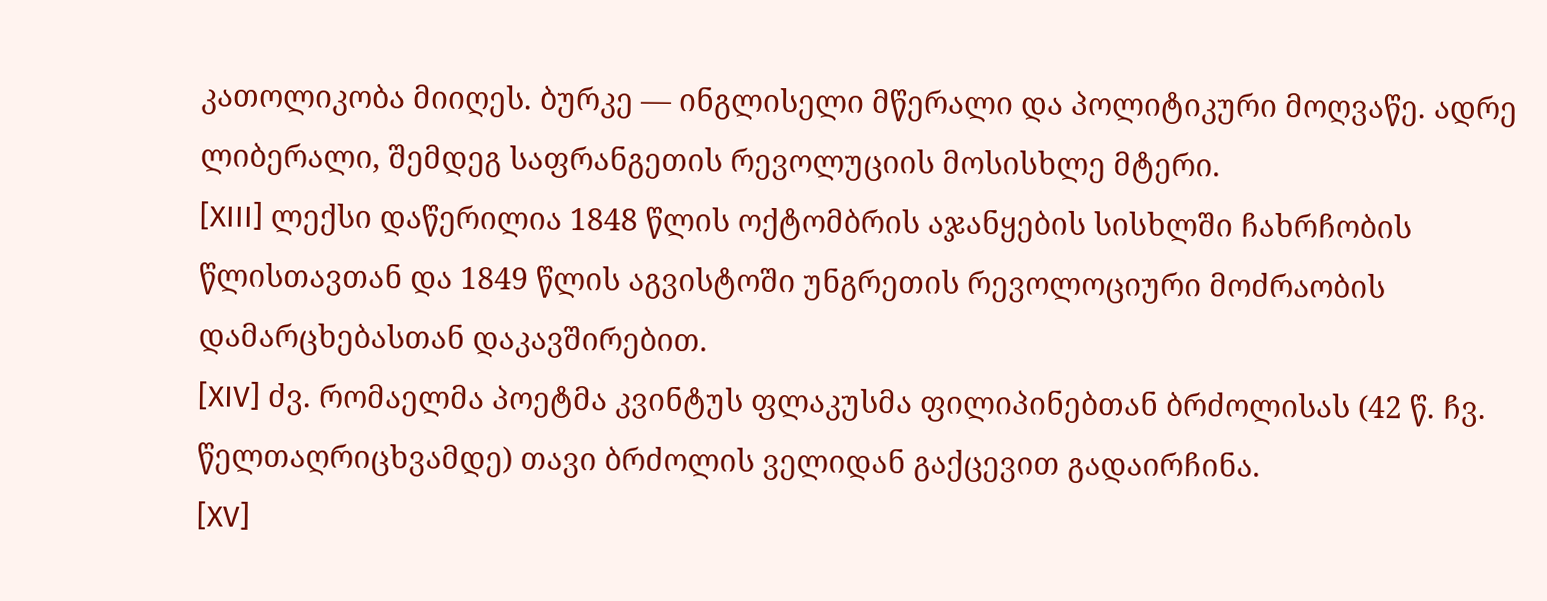კათოლიკობა მიიღეს. ბურკე — ინგლისელი მწერალი და პოლიტიკური მოღვაწე. ადრე ლიბერალი, შემდეგ საფრანგეთის რევოლუციის მოსისხლე მტერი.
[XIII] ლექსი დაწერილია 1848 წლის ოქტომბრის აჯანყების სისხლში ჩახრჩობის წლისთავთან და 1849 წლის აგვისტოში უნგრეთის რევოლოციური მოძრაობის დამარცხებასთან დაკავშირებით.
[XIV] ძვ. რომაელმა პოეტმა კვინტუს ფლაკუსმა ფილიპინებთან ბრძოლისას (42 წ. ჩვ. წელთაღრიცხვამდე) თავი ბრძოლის ველიდან გაქცევით გადაირჩინა.
[XV]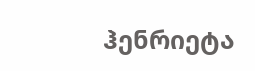ჰენრიეტა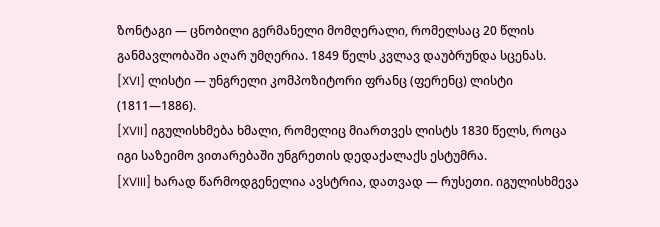ზონტაგი — ცნობილი გერმანელი მომღერალი, რომელსაც 20 წლის განმავლობაში აღარ უმღერია. 1849 წელს კვლავ დაუბრუნდა სცენას.
[XVI] ლისტი — უნგრელი კომპოზიტორი ფრანც (ფერენც) ლისტი (1811—1886).
[XVII] იგულისხმება ხმალი, რომელიც მიართვეს ლისტს 1830 წელს, როცა იგი საზეიმო ვითარებაში უნგრეთის დედაქალაქს ესტუმრა.
[XVIII] ხარად წარმოდგენელია ავსტრია, დათვად — რუსეთი. იგულისხმევა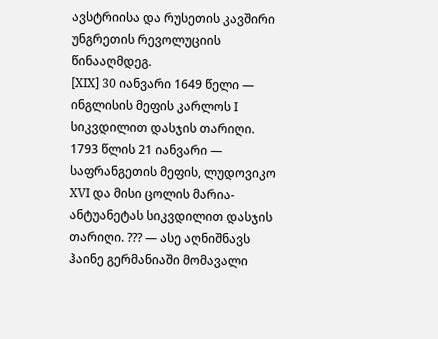ავსტრიისა და რუსეთის კავშირი უნგრეთის რევოლუციის წინააღმდეგ.
[XIX] 30 იანვარი 1649 წელი — ინგლისის მეფის კარლოს I სიკვდილით დასჯის თარიღი. 1793 წლის 21 იანვარი — საფრანგეთის მეფის, ლუდოვიკო XVI და მისი ცოლის მარია-ანტუანეტას სიკვდილით დასჯის თარიღი. ??? — ასე აღნიშნავს ჰაინე გერმანიაში მომავალი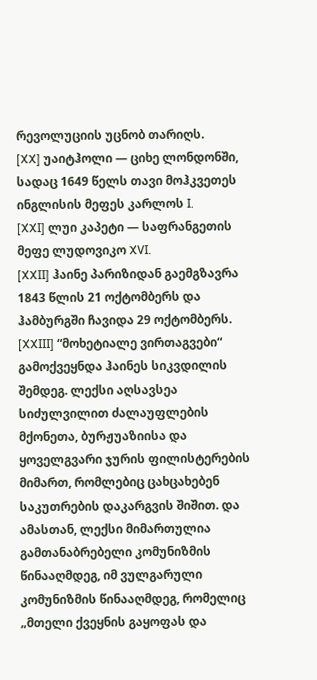რევოლუციის უცნობ თარიღს.
[XX] უაიტჰოლი — ციხე ლონდონში, სადაც 1649 წელს თავი მოჰკვეთეს ინგლისის მეფეს კარლოს I.
[XXI] ლუი კაპეტი — საფრანგეთის მეფე ლუდოვიკო XVI.
[XXII] ჰაინე პარიზიდან გაემგზავრა 1843 წლის 21 ოქტომბერს და ჰამბურგში ჩავიდა 29 ოქტომბერს.
[XXIII] “მოხეტიალე ვირთაგვები“ გამოქვეყნდა ჰაინეს სიკვდილის შემდეგ. ლექსი აღსავსეა სიძულვილით ძალაუფლების მქონეთა, ბურჟუაზიისა და ყოველგვარი ჯურის ფილისტერების მიმართ, რომლებიც ცახცახებენ საკუთრების დაკარგვის შიშით. და ამასთან, ლექსი მიმართულია გამთანაბრებელი კომუნიზმის წინააღმდეგ, იმ ვულგარული კომუნიზმის წინააღმდეგ, რომელიც „მთელი ქვეყნის გაყოფას და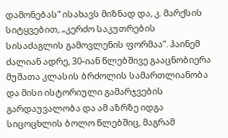დამონებას“ ისახავს მიზნად და, კ. მარქსის სიტყვებით, „კერძო საკუთრების სისაძაგლის გამოვლენის ფორმაა“. ჰაინემ ძალიან ადრე, 30-იან წლებშივე გააცნობიერა მუშათა კლასის ბრძოლის სამართლიანობა და მისი ისტორიული გამარჯვების გარდაუვალობა და ამ აზრზე იდგა სიცოცხლის ბოლო წლებშიც, მაგრამ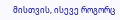მისთვის, ისევე როგორც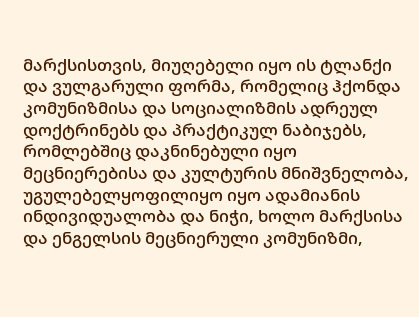მარქსისთვის, მიუღებელი იყო ის ტლანქი და ვულგარული ფორმა, რომელიც ჰქონდა კომუნიზმისა და სოციალიზმის ადრეულ დოქტრინებს და პრაქტიკულ ნაბიჯებს, რომლებშიც დაკნინებული იყო მეცნიერებისა და კულტურის მნიშვნელობა, უგულებელყოფილიყო იყო ადამიანის ინდივიდუალობა და ნიჭი, ხოლო მარქსისა და ენგელსის მეცნიერული კომუნიზმი,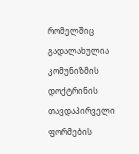რომელშიც გადალახულია კომუნიზმის დოქტრინის თავდაპირველი ფორმების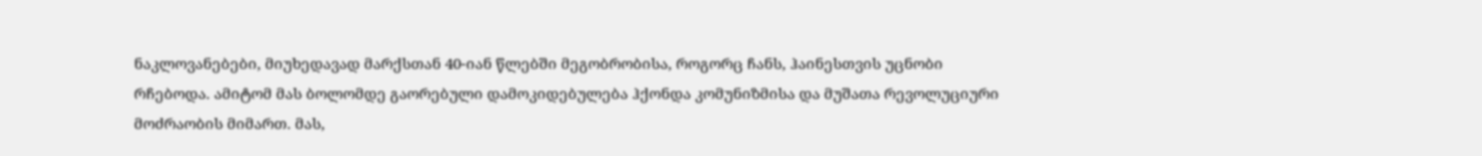ნაკლოვანებები, მიუხედავად მარქსთან 40-იან წლებში მეგობრობისა, როგორც ჩანს, ჰაინესთვის უცნობი რჩებოდა. ამიტომ მას ბოლომდე გაორებული დამოკიდებულება ჰქონდა კომუნიზმისა და მუშათა რევოლუციური მოძრაობის მიმართ. მას,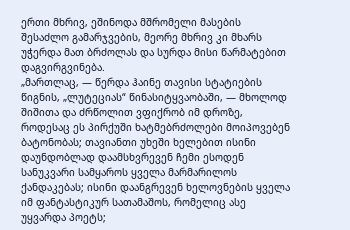ერთი მხრივ, ეშინოდა მშრომელი მასების შესაძლო გამარჯვების, მეორე მხრივ კი მხარს უჭერდა მათ ბრძოლას და სურდა მისი წარმატებით დაგვირგვინება.
„მართლაც, — წერდა ჰაინე თავისი სტატიების წიგნის, „ლუტეციას“ წინასიტყვაობაში, — მხოლოდ შიშითა და ძრწოლით ვფიქრობ იმ დროზე, როდესაც ეს პირქუში ხატმებრძოლები მოიპოვებენ ბატონობას; თავიანთი უხეში ხელებით ისინი დაუნდობლად დაამსხვრევენ ჩემი ესოდენ სანუკვარი სამყაროს ყველა მარმარილოს ქანდაკებას; ისინი დაანგრევენ ხელოვნების ყველა იმ ფანტასტიკურ სათამაშოს, რომელიც ასე უყვარდა პოეტს;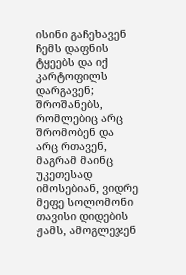ისინი გაჩეხავენ ჩემს დაფნის ტყეებს და იქ კარტოფილს დარგავენ; შროშანებს, რომლებიც არც შრომობენ და არც რთავენ, მაგრამ მაინც უკეთესად იმოსებიან, ვიდრე მეფე სოლომონი თავისი დიდების ჟამს, ამოგლეჯენ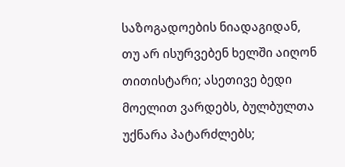საზოგადოების ნიადაგიდან, თუ არ ისურვებენ ხელში აიღონ თითისტარი; ასეთივე ბედი მოელით ვარდებს, ბულბულთა უქნარა პატარძლებს;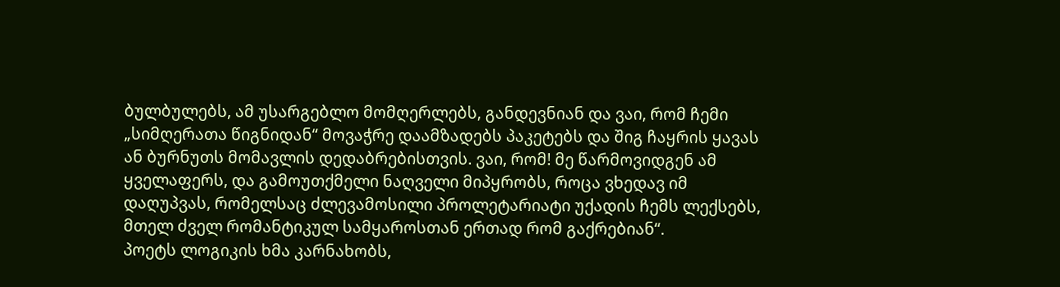ბულბულებს, ამ უსარგებლო მომღერლებს, განდევნიან და ვაი, რომ ჩემი „სიმღერათა წიგნიდან“ მოვაჭრე დაამზადებს პაკეტებს და შიგ ჩაყრის ყავას ან ბურნუთს მომავლის დედაბრებისთვის. ვაი, რომ! მე წარმოვიდგენ ამ ყველაფერს, და გამოუთქმელი ნაღველი მიპყრობს, როცა ვხედავ იმ დაღუპვას, რომელსაც ძლევამოსილი პროლეტარიატი უქადის ჩემს ლექსებს, მთელ ძველ რომანტიკულ სამყაროსთან ერთად რომ გაქრებიან“.
პოეტს ლოგიკის ხმა კარნახობს,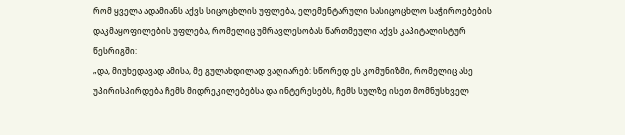რომ ყველა ადამიანს აქვს სიცოცხლის უფლება, ელემენტარული სასიცოცხლო საჭიროებების დაკმაყოფილების უფლება, რომელიც უმრავლესობას წართმეული აქვს კაპიტალისტურ წესრიგში:
„და, მიუხედავად ამისა, მე გულახდილად ვაღიარებ: სწორედ ეს კომუნიზმი, რომელიც ასე უპირისპირდება ჩემს მიდრეკილებებსა და ინტერესებს, ჩემს სულზე ისეთ მომნუსხველ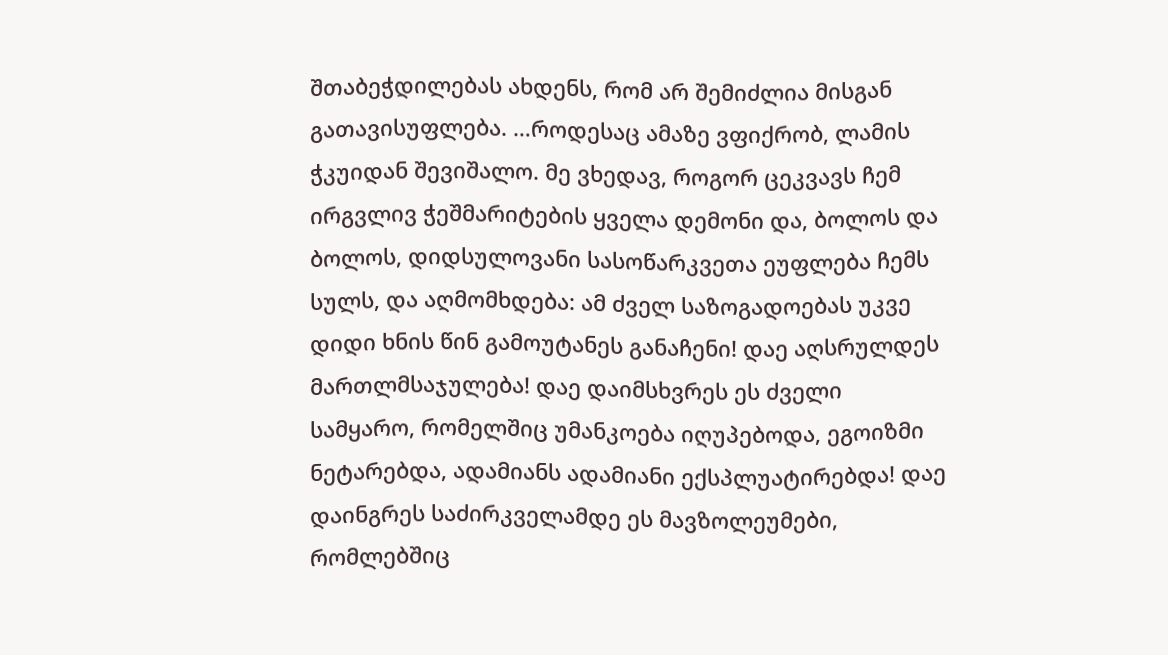შთაბეჭდილებას ახდენს, რომ არ შემიძლია მისგან გათავისუფლება. …როდესაც ამაზე ვფიქრობ, ლამის ჭკუიდან შევიშალო. მე ვხედავ, როგორ ცეკვავს ჩემ ირგვლივ ჭეშმარიტების ყველა დემონი და, ბოლოს და ბოლოს, დიდსულოვანი სასოწარკვეთა ეუფლება ჩემს სულს, და აღმომხდება: ამ ძველ საზოგადოებას უკვე დიდი ხნის წინ გამოუტანეს განაჩენი! დაე აღსრულდეს მართლმსაჯულება! დაე დაიმსხვრეს ეს ძველი სამყარო, რომელშიც უმანკოება იღუპებოდა, ეგოიზმი ნეტარებდა, ადამიანს ადამიანი ექსპლუატირებდა! დაე დაინგრეს საძირკველამდე ეს მავზოლეუმები, რომლებშიც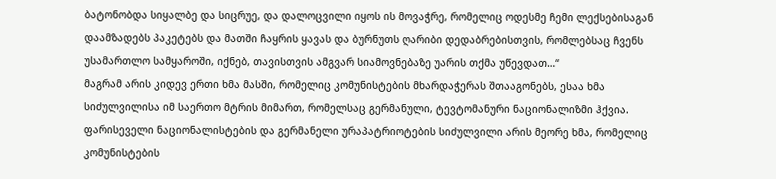ბატონობდა სიყალბე და სიცრუე, და დალოცვილი იყოს ის მოვაჭრე, რომელიც ოდესმე ჩემი ლექსებისაგან დაამზადებს პაკეტებს და მათში ჩაყრის ყავას და ბურნუთს ღარიბი დედაბრებისთვის, რომლებსაც ჩვენს უსამართლო სამყაროში, იქნებ, თავისთვის ამგვარ სიამოვნებაზე უარის თქმა უწევდათ…“
მაგრამ არის კიდევ ერთი ხმა მასში, რომელიც კომუნისტების მხარდაჭერას შთააგონებს, ესაა ხმა სიძულვილისა იმ საერთო მტრის მიმართ, რომელსაც გერმანული, ტევტომანური ნაციონალიზმი ჰქვია. ფარისეველი ნაციონალისტების და გერმანელი ურაპატრიოტების სიძულვილი არის მეორე ხმა, რომელიც კომუნისტების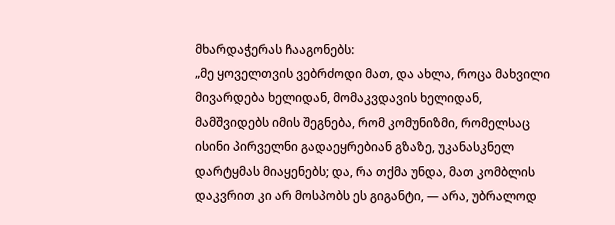მხარდაჭერას ჩააგონებს:
„მე ყოველთვის ვებრძოდი მათ, და ახლა, როცა მახვილი მივარდება ხელიდან, მომაკვდავის ხელიდან, მამშვიდებს იმის შეგნება, რომ კომუნიზმი, რომელსაც ისინი პირველნი გადაეყრებიან გზაზე, უკანასკნელ დარტყმას მიაყენებს; და, რა თქმა უნდა, მათ კომბლის დაკვრით კი არ მოსპობს ეს გიგანტი, — არა, უბრალოდ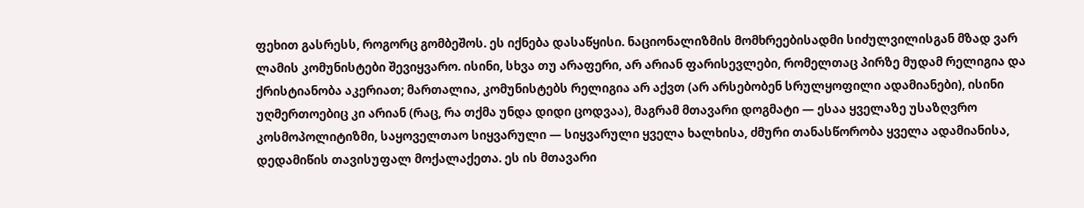ფეხით გასრესს, როგორც გომბეშოს. ეს იქნება დასაწყისი. ნაციონალიზმის მომხრეებისადმი სიძულვილისგან მზად ვარ ლამის კომუნისტები შევიყვარო. ისინი, სხვა თუ არაფერი, არ არიან ფარისევლები, რომელთაც პირზე მუდამ რელიგია და ქრისტიანობა აკერიათ; მართალია, კომუნისტებს რელიგია არ აქვთ (არ არსებობენ სრულყოფილი ადამიანები), ისინი უღმერთოებიც კი არიან (რაც, რა თქმა უნდა დიდი ცოდვაა), მაგრამ მთავარი დოგმატი — ესაა ყველაზე უსაზღვრო კოსმოპოლიტიზმი, საყოველთაო სიყვარული — სიყვარული ყველა ხალხისა, ძმური თანასწორობა ყველა ადამიანისა, დედამიწის თავისუფალ მოქალაქეთა. ეს ის მთავარი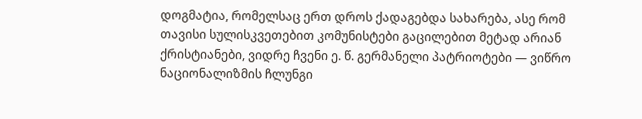დოგმატია, რომელსაც ერთ დროს ქადაგებდა სახარება, ასე რომ თავისი სულისკვეთებით კომუნისტები გაცილებით მეტად არიან ქრისტიანები, ვიდრე ჩვენი ე. წ. გერმანელი პატრიოტები — ვიწრო ნაციონალიზმის ჩლუნგი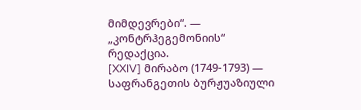მიმდევრები“. — „კონტრჰეგემონიის“ რედაქცია.
[XXIV] მირაბო (1749-1793) — საფრანგეთის ბურჟუაზიული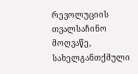რევოლუციის თვალსაჩინო მოღვაწე, სახელგანთქმული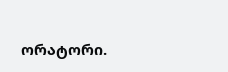ორატორი.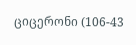ციცერონი (106-43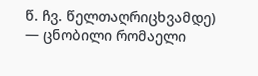წ. ჩვ. წელთაღრიცხვამდე) — ცნობილი რომაელი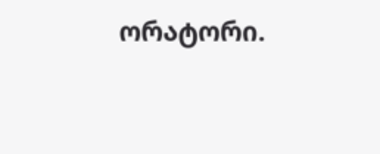ორატორი.